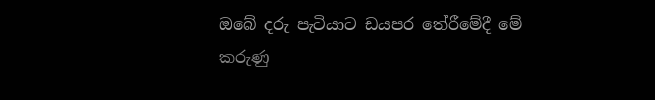ඔබේ දරු පැටියාට ඩයපර තේරීමේදී මේ කරුණු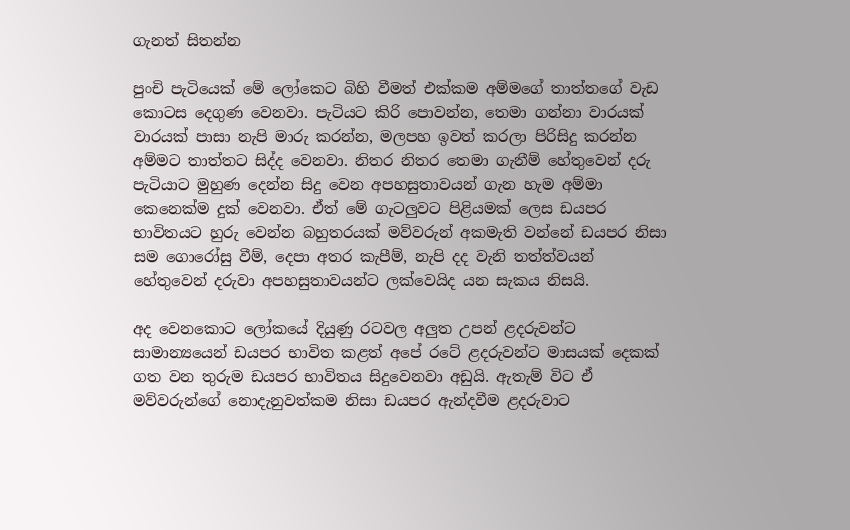ගැනත් සිතන්න

පුංචි පැටියෙක් මේ ලෝකෙට බිහි වීමත් එක්කම අම්මගේ තාත්තගේ වැඩ කොටස දෙගුණ වෙනවා. පැටියට කිරි පොවන්න, තෙමා ගන්නා වාරයක් වාරයක් පාසා නැපි මාරු කරන්න, මලපහ ඉවත් කරලා පිරිසිදු කරන්න අම්මට තාත්තට සිද්ද වෙනවා. නිතර නිතර තෙමා ගැනීම් හේතුවෙන් දරු පැටියාට මුහුණ දෙන්න සිදු වෙන අපහසුතාවයන් ගැන හැම අම්මා කෙනෙක්ම දුක් වෙනවා. ඒත් මේ ගැටලුවට පිළියමක් ලෙස ඩයපර භාවිතයට හුරු වෙන්න බහුතරයක් මව්වරුන් අකමැති වන්නේ ඩයපර නිසා සම ගොරෝසු වීම්, දෙපා අතර කැපීම්, නැපි දද වැනි තත්ත්වයන් හේතුවෙන් දරුවා අපහසුතාවයන්ට ලක්වෙයිද යන සැකය නිසයි.

අද වෙනකොට ලෝකයේ දියුණු රටවල අලුත උපන් ළදරුවන්ට සාමාන්‍යයෙන් ඩයපර භාවිත කළත් අපේ රටේ ළදරුවන්ට මාසයක් දෙකක් ගත වන තුරුම ඩයපර භාවිතය සිදුවෙනවා අඩුයි. ඇතැම් විට ඒ මව්වරුන්ගේ නොදැනුවත්කම නිසා ඩයපර ඇන්දවීම ළදරුවාට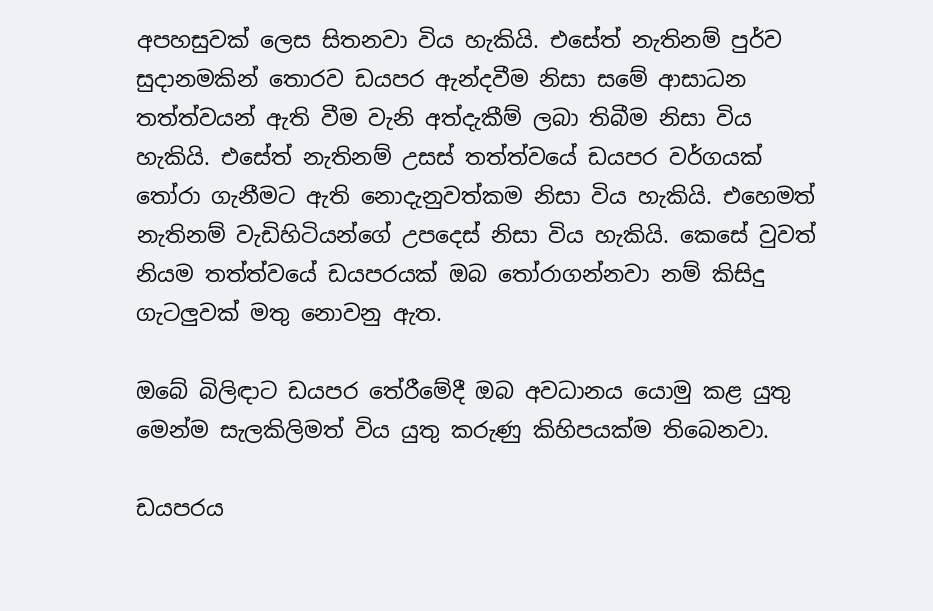අපහසුවක් ලෙස සිතනවා විය හැකියි. එසේත් නැතිනම් පුර්ව සුදානමකින් තොරව ඩයපර ඇන්දවීම නිසා සමේ ආසාධන තත්ත්වයන් ඇති වීම වැනි අත්දැකීම් ලබා තිබීම නිසා විය හැකියි. එසේත් නැතිනම් උසස් තත්ත්වයේ ඩයපර වර්ගයක් තෝරා ගැනීමට ඇති නොදැනුවත්කම නිසා විය හැකියි. එහෙමත් නැතිනම් වැඩිහිටියන්ගේ උපදෙස් නිසා විය හැකියි. කෙසේ වුවත් නියම තත්ත්වයේ ඩයපරයක් ඔබ තෝරාගන්නවා නම් කිසිදු ගැටලුවක් මතු නොවනු ඇත.

ඔබේ බිලිඳාට ඩයපර තේරීමේදී ඔබ අවධානය යොමු කළ යුතු මෙන්ම සැලකිලිමත් විය යුතු කරුණු කිහිපයක්ම තිබෙනවා.

ඩයපරය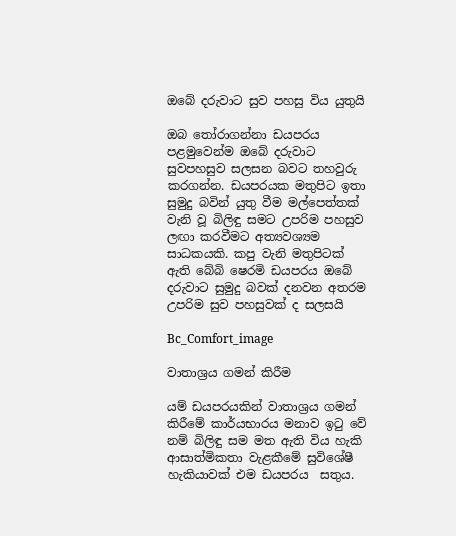ඔබේ දරුවාට සුව පහසු විය යුතුයි

ඔබ තෝරාගන්නා ඩයපරය පළමුවෙන්ම ඔබේ දරුවාට සුවපහසුව සලසන බවට තහවුරු කරගන්න. ඩයපරයක මතුපිට ඉතා සුමුදු බවින් යුතු වීම මල්පෙත්තක් වැනි වූ බිලිඳු සමට උපරිම පහසුව ලඟා කරවීමට අත්‍යවශ්‍යම සාධකයකි. කපු වැනි මතුපිටක් ඇති බේබි ෂෙරමි ඩයපරය ඔබේ දරුවාට සුමුදු බවක් දනවන අතරම උපරිම සුව පහසුවක් ද සලසයි

Bc_Comfort_image

වාතාශ්‍රය ගමන් කිරීම

යම් ඩයපරයකින් වාතාශ්‍රය ගමන් කිරීමේ කාර්යභාරය මනාව ඉටු වේ නම් බිලිඳු සම මත ඇති විය හැකි ආසාත්මිකතා වැළකීමේ සුවිශේෂී හැකියාවක් එම ඩයපරය  සතුය.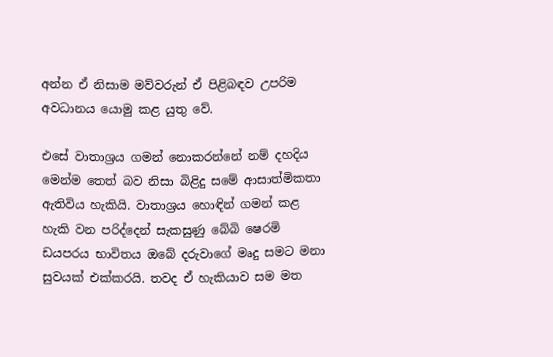අන්න ඒ නිසාම මව්වරුන් ඒ පිළිබඳව උපරිම අවධානය යොමු කළ යුතු වේ.

එසේ වාතාශ්‍රය ගමන් නොකරන්නේ නම් දහදිය මෙන්ම තෙත් බව නිසා බිළිදු සමේ ආසාත්මිකතා ඇතිවිය හැකියි. වාතාශ්‍රය හොඳින් ගමන් කළ හැකි වන පරිද්දෙන් සැකසුණු බේබි ෂෙරමි ඩයපරය භාවිතය ඔබේ දරුවාගේ මෘදු සමට මනා සුවයක් එක්කරයි. තවද ඒ හැකියාව සම මත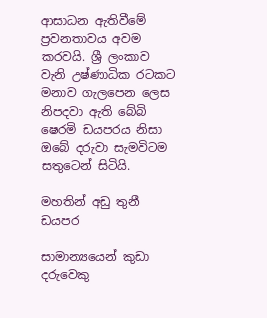ආසාධන ඇතිවීමේ ප්‍රවනතාවය අවම කරවයි. ශ්‍රී ලංකාව වැනි උෂ්ණාධික රටකට මනාව ගැලපෙන ලෙස නිපදවා ඇති බේබි ෂෙරමි ඩයපරය නිසා ඔබේ දරුවා සැමවිටම සතුටෙන් සිටියි.

මහතින් අඩු තුනී ඩයපර

සාමාන්‍යයෙන් කුඩා දරුවෙකු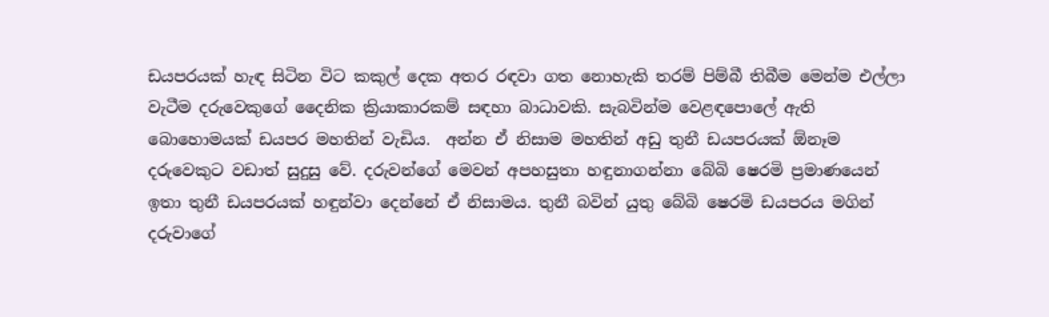ඩයපරයක් හැඳ සිටින විට කකුල් දෙක අතර රඳවා ගත නොහැකි තරම් පිම්බී තිබීම මෙන්ම එල්ලා වැටීම දරුවෙකුගේ දෛනික ක්‍රියාකාරකම් සඳහා බාධාවකි. සැබවින්ම වෙළඳපොලේ ඇති බොහොමයක් ඩයපර මහතින් වැඩිය.  අන්න ඒ නිසාම මහතින් අඩු තුනී ඩයපරයක් ඕනෑම දරුවෙකුට වඩාත් සුදුසු වේ. දරුවන්ගේ මෙවන් අපහසුතා හඳුනාගන්නා බේබි ෂෙරමි ප්‍රමාණයෙන් ඉතා තුනී ඩයපරයක් හඳුන්වා දෙන්නේ ඒ නිසාමය. තුනී බවින් යුතු බේබි ෂෙරමි ඩයපරය මගින් දරුවාගේ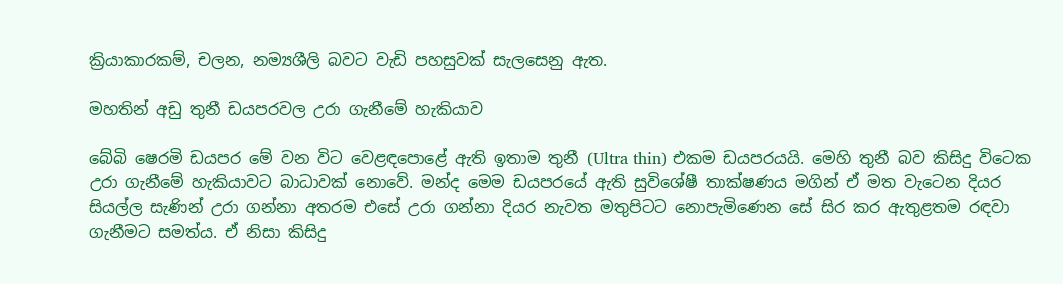ක්‍රියාකාරකම්, චලන, නම්‍යශීලි බවට වැඩි පහසුවක් සැලසෙනු ඇත.

මහතින් අඩු තුනී ඩයපරවල උරා ගැනීමේ හැකියාව

බේබි ෂෙරමි ඩයපර මේ වන විට වෙළඳපොළේ ඇති ඉතාම තුනී (Ultra thin) එකම ඩයපරයයි. මෙහි තුනී බව කිසිදු විටෙක උරා ගැනීමේ හැකියාවට බාධාවක් නොවේ. මන්ද මෙම ඩයපරයේ ඇති සුවිශේෂී තාක්ෂණය මගින් ඒ මත වැටෙන දියර සියල්ල සැණින් උරා ගන්නා අතරම එසේ උරා ගන්නා දියර නැවත මතුපිටට නොපැමිණෙන සේ සිර කර ඇතුළතම රඳවා ගැනීමට සමත්ය. ඒ නිසා කිසිදු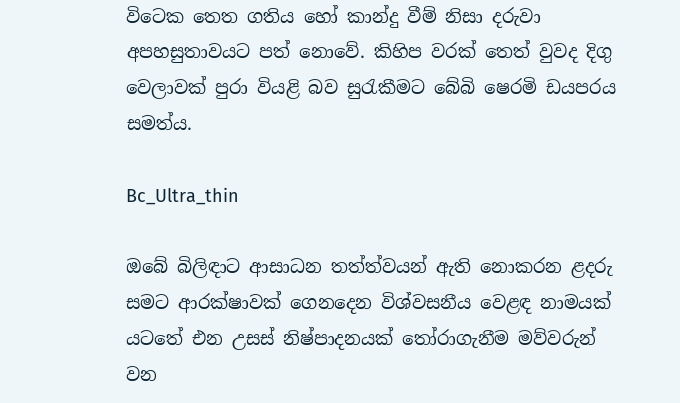විටෙක තෙත ගතිය හෝ කාන්දු වීම් නිසා දරුවා අපහසුතාවයට පත් නොවේ. කිහිප වරක් තෙත් වුවද දිගු වෙලාවක් පුරා වියළි බව සුරැකීමට බේබි ෂෙරමි ඩයපරය සමත්ය.

Bc_Ultra_thin

ඔබේ බිලිඳාට ආසාධන තත්ත්වයන් ඇති නොකරන ළදරු සමට ආරක්ෂාවක් ගෙනදෙන විශ්වසනීය වෙළඳ නාමයක් යටතේ එන උසස් නිෂ්පාදනයක් තෝරාගැනීම මව්වරුන් වන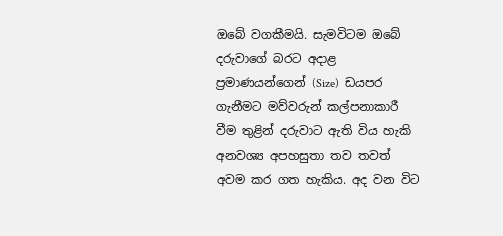ඔබේ වගකීමයි. සැමවිටම ඔබේ දරුවාගේ බරට අදාළ ප්‍රමාණයන්ගෙන් (Size)  ඩයපර ගැනීමට මව්වරුන් කල්පනාකාරී වීම තුළින් දරුවාට ඇති විය හැකි අනවශ්‍ය අපහසුතා තව තවත් අවම කර ගත හැකිය. අද වන විට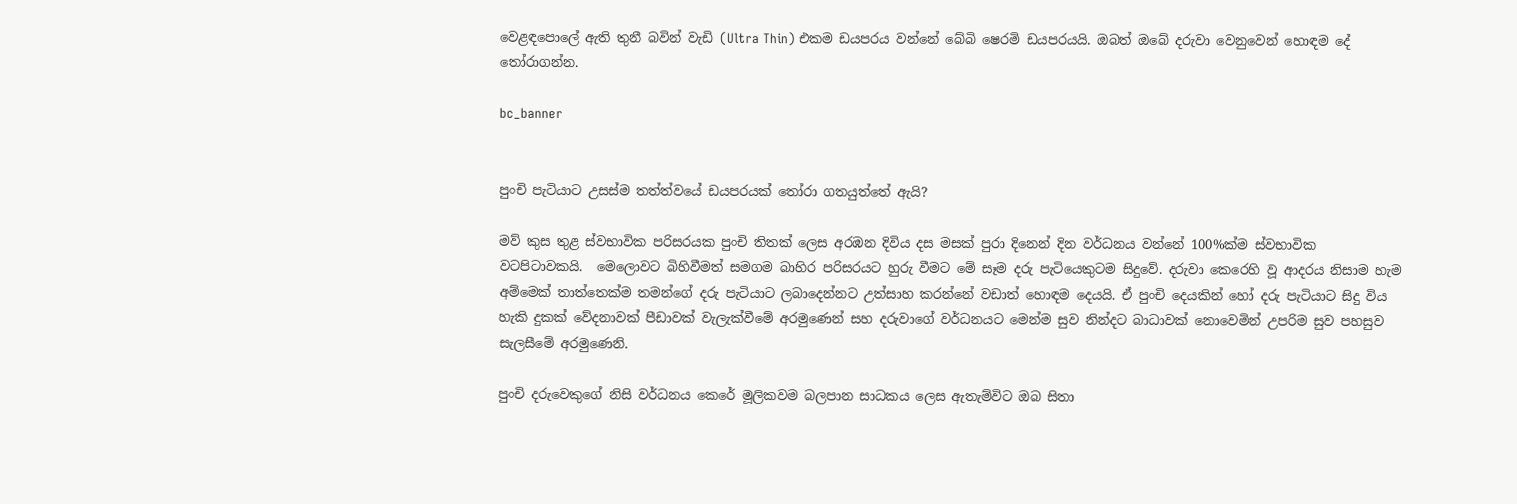වෙළඳපොලේ ඇති තුනී බවින් වැඩි (Ultra Thin) එකම ඩයපරය වන්නේ බේබි ෂෙරමි ඩයපරයයි. ඔබත් ඔබේ දරුවා වෙනුවෙන් හොඳම දේ තෝරාගන්න.

bc_banner


පුංචි පැටියාට උසස්ම තත්ත්වයේ ඩයපරයක් තෝරා ගතයුත්තේ ඇයි?

මව් කුස තුළ ස්වභාවික පරිසරයක පුංචි තිතක් ලෙස අරඹන දිවිය දස මසක් පුරා දිනෙන් දින වර්ධනය වන්නේ 100%ක්ම ස්වභාවික වටපිටාවකයි.  මෙලොවට බිහිවීමත් සමගම බාහිර පරිසරයට හුරු වීමට මේ සෑම දරු පැටියෙකුටම සිදුවේ. දරුවා කෙරෙහි වූ ආදරය නිසාම හැම අම්මෙක් තාත්තෙක්ම තමන්ගේ දරු පැටියාට ලබාදෙන්නට උත්සාහ කරන්නේ වඩාත් හොඳම දෙයයි. ඒ පුංචි දෙයකින් හෝ දරු පැටියාට සිදු විය හැකි දුකක් වේදනාවක් පීඩාවක් වැලැක්වීමේ අරමුණෙන් සහ දරුවාගේ වර්ධනයට මෙන්ම සුව නින්දට බාධාවක් නොවෙමින් උපරිම සුව පහසුව සැලසීමේ අරමුණෙනි.

පුංචි දරුවෙකුගේ නිසි වර්ධනය කෙරේ මූලිකවම බලපාන සාධකය ලෙස ඇතැම්විට ඔබ සිතා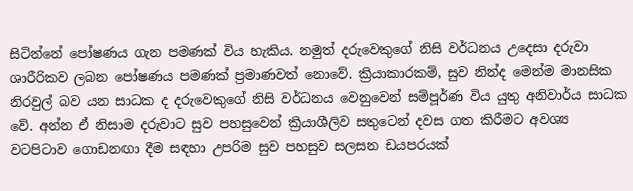සිටින්නේ පෝෂණය ගැන පමණක් විය හැකිය. නමුත් දරුවෙකුගේ නිසි වර්ධනය උදෙසා දරුවා ශාරීරිකව ලබන පෝෂණය පමණක් ප්‍රමාණවත් නොවේ. ක්‍රියාකාරකම්, සුව නින්ද මෙන්ම මානසික නිරවුල් බව යන සාධක ද දරුවෙකුගේ නිසි වර්ධනය වෙනුවෙන් සම්පූර්ණ විය යුතු අනිවාර්ය සාධක වේ. අන්න ඒ නිසාම දරුවාට සුව පහසුවෙන් ක්‍රියාශීලිව සතුටෙන් දවස ගත කිරීමට අවශ්‍ය වටපිටාව ගොඩනඟා දීම සඳහා උපරිම සුව පහසුව සලසන ඩයපරයක්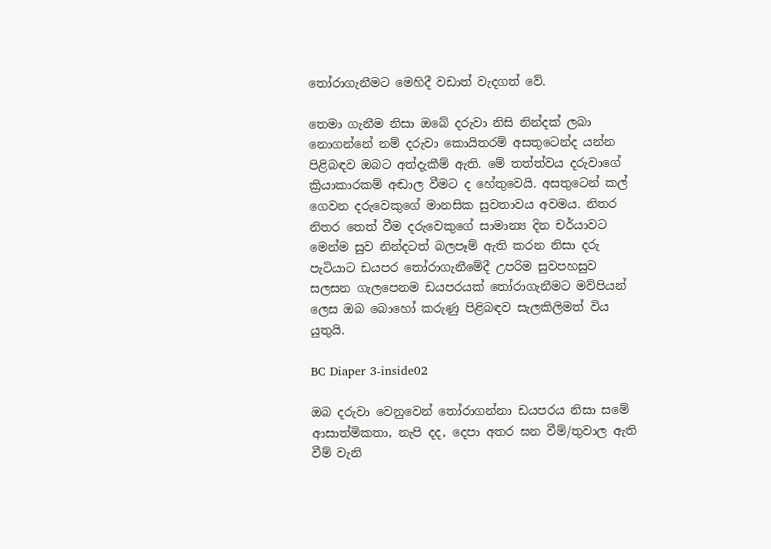තෝරාගැනීමට මෙහිදී වඩාත් වැදගත් වේ.

තෙමා ගැනීම නිසා ඔබේ දරුවා නිසි නින්දක් ලබා නොගන්නේ නම් දරුවා කොයිතරම් අසතුටෙන්ද යන්න පිළිබඳව ඔබට අත්දැකීම් ඇති. මේ තත්ත්වය දරුවාගේ ක්‍රියාකාරකම් අඬාල වීමට ද හේතුවෙයි. අසතුටෙන් කල් ගෙවන දරුවෙකුගේ මානසික සුවතාවය අවමය. නිතර නිතර තෙත් වීම දරුවෙකුගේ සාමාන්‍ය දින චර්යාවට මෙන්ම සුව නින්දටත් බලපෑම් ඇති කරන නිසා දරු පැටියාට ඩයපර තෝරාගැනීමේදී උපරිම සුවපහසුව සලසන ගැලපෙනම ඩයපරයක් තෝරාගැනීමට මව්පියන් ලෙස ඔබ බොහෝ කරුණු පිළිබඳව සැලකිලිමත් විය යුතුයි.

BC Diaper 3-inside02

ඔබ දරුවා වෙනුවෙන් තෝරාගන්නා ඩයපරය නිසා සමේ ආසාත්මිකතා, නැපි දද, දෙපා අතර ඝන වීම්/තුවාල ඇති වීම් වැනි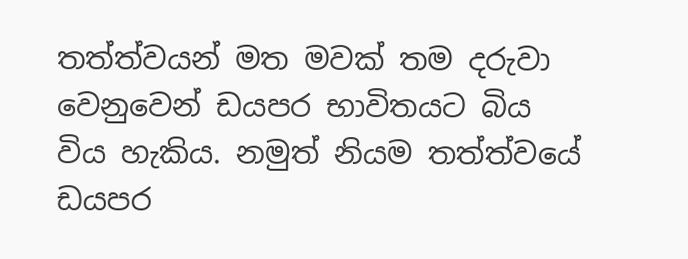තත්ත්වයන් මත මවක් තම දරුවා වෙනුවෙන් ඩයපර භාවිතයට බිය විය හැකිය. නමුත් නියම තත්ත්වයේ ඩයපර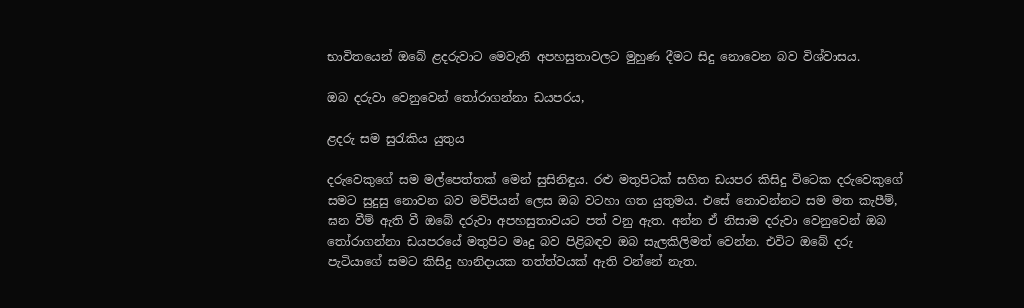භාවිතයෙන් ඔබේ ළදරුවාට මෙවැනි අපහසුතාවලට මුහුණ දීමට සිදු නොවෙන බව විශ්වාසය.

ඔබ දරුවා වෙනුවෙන් තෝරාගන්නා ඩයපරය,

ළදරු සම සුරැකිය යුතුය

දරුවෙකුගේ සම මල්පෙත්තක් මෙන් සුසිනිඳුය. රළු මතුපිටක් සහිත ඩයපර කිසිදු විටෙක දරුවෙකුගේ සමට සුදුසු නොවන බව මව්පියන් ලෙස ඔබ වටහා ගත යුතුමය. එසේ නොවන්නට සම මත කැපීම්, ඝන වීම් ඇති වී ඔබේ දරුවා අපහසුතාවයට පත් වනු ඇත. අන්න ඒ නිසාම දරුවා වෙනුවෙන් ඔබ තෝරාගන්නා ඩයපරයේ මතුපිට මෘදු බව පිළිබඳව ඔබ සැලකිලිමත් වෙන්න. එවිට ඔබේ දරු පැටියාගේ සමට කිසිදු හානිදායක තත්ත්වයක් ඇති වන්නේ නැත.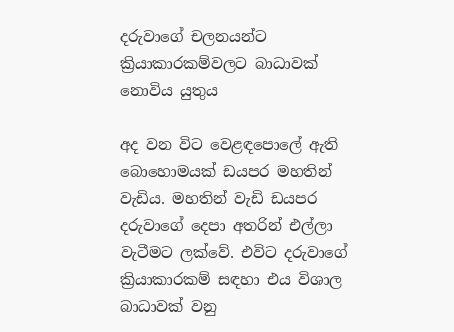දරුවාගේ චලනයන්ට ක්‍රියාකාරකම්වලට බාධාවක් නොවිය යුතුය

අද වන විට වෙළඳපොලේ ඇති බොහොමයක් ඩයපර මහතින් වැඩිය. මහතින් වැඩි ඩයපර දරුවාගේ දෙපා අතරින් එල්ලා වැටීමට ලක්වේ. එවිට දරුවාගේ ක්‍රියාකාරකම් සඳහා එය විශාල බාධාවක් වනු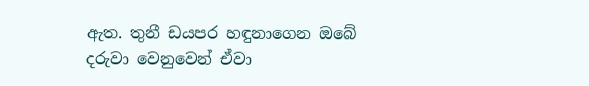ඇත. තුනී ඩයපර හඳුනාගෙන ඔබේ දරුවා වෙනුවෙන් ඒවා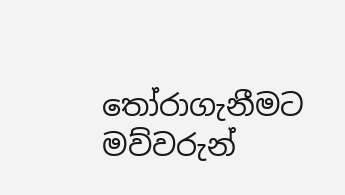තෝරාගැනීමට මව්වරුන්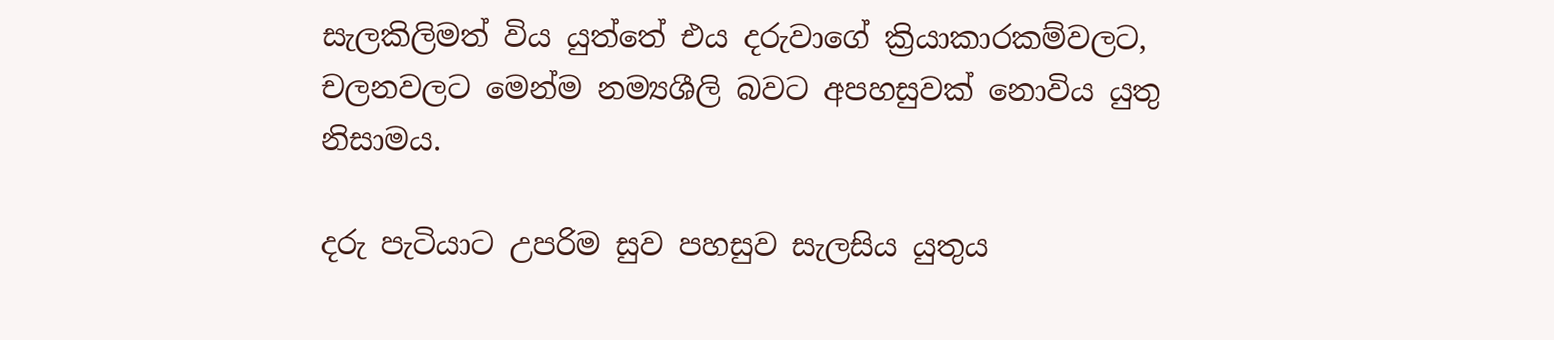සැලකිලිමත් විය යුත්තේ එය දරුවාගේ ක්‍රියාකාරකම්වලට, චලනවලට මෙන්ම නම්‍යශීලි බවට අපහසුවක් නොවිය යුතු නිසාමය.

දරු පැටියාට උපරිම සුව පහසුව සැලසිය යුතුය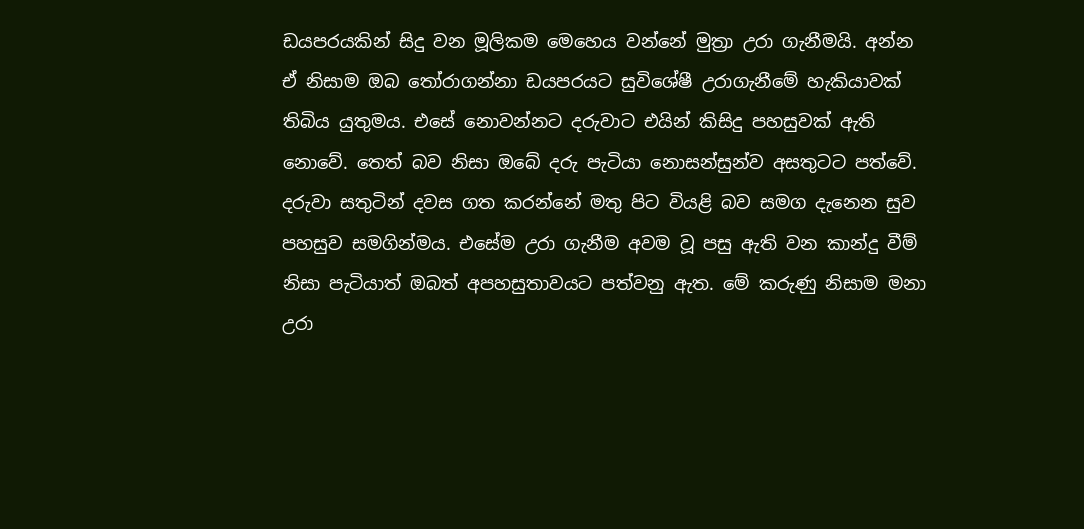ඩයපරයකින් සිදු වන මූලිකම මෙහෙය වන්නේ මුත්‍රා උරා ගැනීමයි. අන්න ඒ නිසාම ඔබ තෝරාගන්නා ඩයපරයට සුවිශේෂී උරාගැනීමේ හැකියාවක් තිබිය යුතුමය. එසේ නොවන්නට දරුවාට එයින් කිසිදු පහසුවක් ඇති නොවේ. තෙත් බව නිසා ඔබේ දරු පැටියා නොසන්සුන්ව අසතුටට පත්වේ. දරුවා සතුටින් දවස ගත කරන්නේ මතු පිට වියළි බව සමග දැනෙන සුව පහසුව සමගින්මය. එසේම උරා ගැනීම අවම වූ පසු ඇති වන කාන්දු වීම් නිසා පැටියාත් ඔබත් අපහසුතාවයට පත්වනු ඇත. මේ කරුණු නිසාම මනා උරා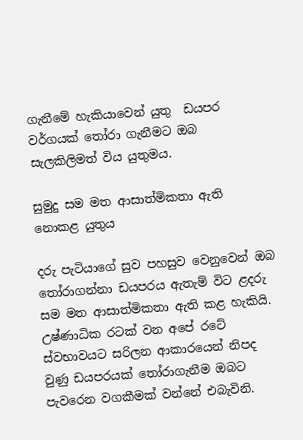ගැනීමේ හැකියාවෙන් යුතු  ඩයපර වර්ගයක් තෝරා ගැනීමට ඔබ සැලකිලිමත් විය යුතුමය.

සුමුදු සම මත ආසාත්මිකතා ඇති නොකළ යුතුය

දරු පැටියාගේ සුව පහසුව වෙනුවෙන් ඔබ තෝරාගන්නා ඩයපරය ඇතැම් විට ළදරු සම මත ආසාත්මිකතා ඇති කළ හැකියි. උෂ්ණාධික රටක් වන අපේ රටේ ස්වභාවයට සරිලන ආකාරයෙන් නිපද වුණු ඩයපරයක් තෝරාගැනීම ඔබට පැවරෙන වගකීමක් වන්නේ එබැවිනි.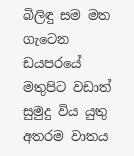බිලිඳු සම මත ගැටෙන ඩයපරයේ මතුපිට වඩාත් සුමුදු විය යුතු අතරම වාතය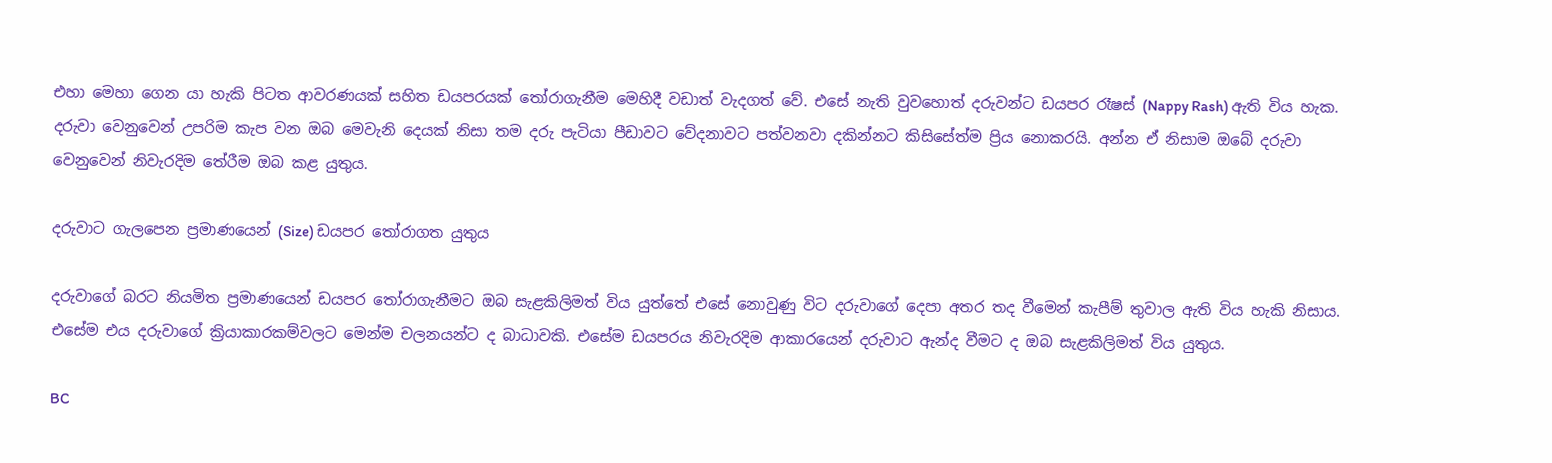එහා මෙහා ගෙන යා හැකි පිටත ආවරණයක් සහිත ඩයපරයක් තෝරාගැනීම මෙහිදී වඩාත් වැදගත් වේ. එසේ නැති වුවහොත් දරුවන්ට ඩයපර රෑෂස් (Nappy Rash) ඇති විය හැක. දරුවා වෙනුවෙන් උපරිම කැප වන ඔබ මෙවැනි දෙයක් නිසා තම දරු පැටියා පීඩාවට වේදනාවට පත්වනවා දකින්නට කිසිසේත්ම ප්‍රිය නොකරයි. අන්න ඒ නිසාම ඔබේ දරුවා වෙනුවෙන් නිවැරදිම තේරීම ඔබ කළ යුතුය.

දරුවාට ගැලපෙන ප්‍රමාණයෙන් (Size) ඩයපර තෝරාගත යුතුය

දරුවාගේ බරට නියමිත ප්‍රමාණයෙන් ඩයපර තෝරාගැනීමට ඔබ සැළකිලිමත් විය යුත්තේ එසේ නොවුණු විට දරුවාගේ දෙපා අතර තද වීමෙන් කැපීම් තුවාල ඇති විය හැකි නිසාය. එසේම එය දරුවාගේ ක්‍රියාකාරකම්වලට මෙන්ම චලනයන්ට ද බාධාවකි. එසේම ඩයපරය නිවැරදිම ආකාරයෙන් දරුවාට ඇන්ද වීමට ද ඔබ සැළකිලිමත් විය යුතුය.

BC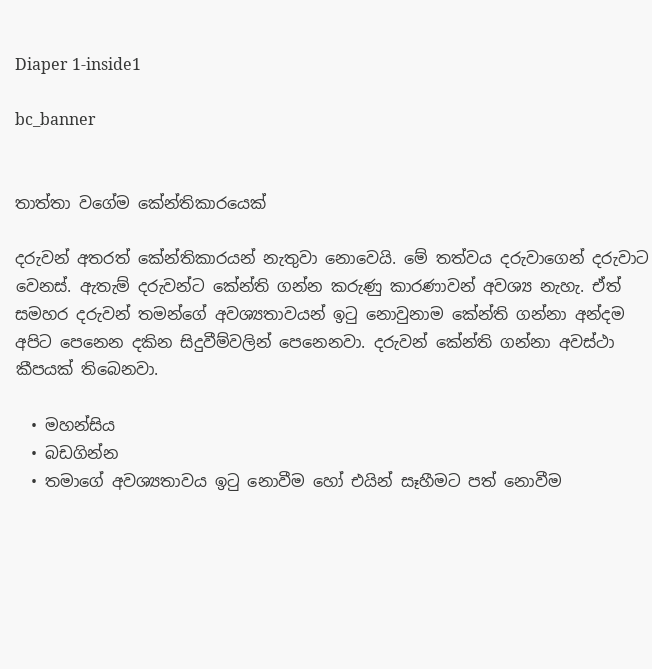Diaper 1-inside1

bc_banner


තාත්තා වගේම කේන්තිකාරයෙක්

දරුවන් අතරත් කේන්තිකාරයන් නැතුවා නොවෙයි. මේ තත්වය දරුවාගෙන් දරුවාට වෙනස්. ඇතැම් දරුවන්ට කේන්ති ගන්න කරුණු කාරණාවන් අවශ්‍ය නැහැ. ඒත් සමහර දරුවන් තමන්ගේ අවශ්‍යතාවයන් ඉටු නොවුනාම කේන්ති ගන්නා අන්දම අපිට පෙනෙන දකින සිදුවීම්වලින් පෙනෙනවා. දරුවන් කේන්ති ගන්නා අවස්ථා කීපයක් තිබෙනවා.

  • මහන්සිය
  • බඩගින්න
  • තමාගේ අවශ්‍යතාවය ඉටු නොවීම හෝ එයින් සෑහීමට පත් නොවීම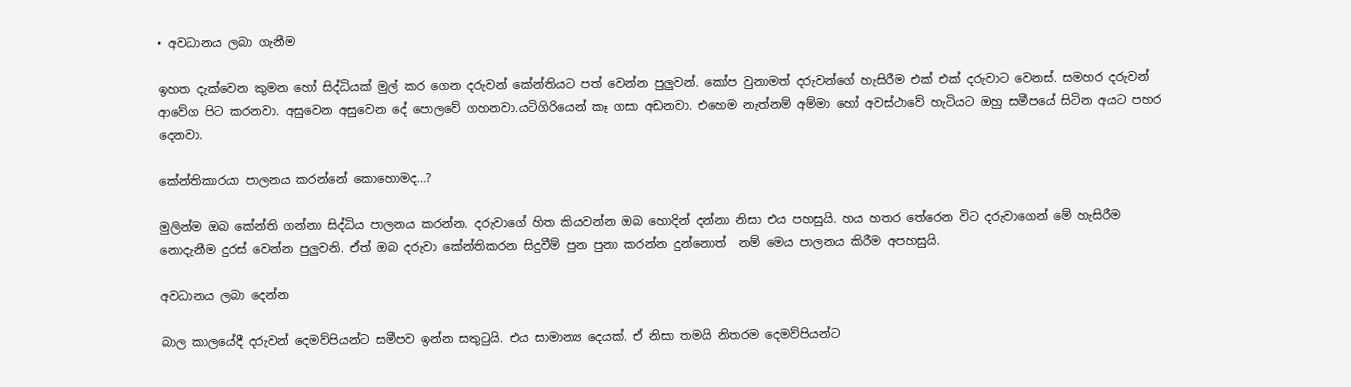• අවධානය ලබා ගැනීම

ඉහත දැක්වෙන කුමන හෝ සිද්ධියක් මුල් කර ගෙන දරුවන් කේන්තියට පත් වෙන්න පුලුවන්. කෝප වුනාමත් දරුවන්ගේ හැසිරීම එක් එක් දරුවාට වෙනස්. සමහර දරුවන් ආවේග පිට කරනවා. අසුවෙන අසුවෙන දේ පොලවේ ගහනවා.යටිගිරියෙන් කෑ ගසා අඩනවා. එහෙම නැත්නම් අම්මා හෝ අවස්ථාවේ හැටියට ඔහු සමීපයේ සිටින අයට පහර දෙනවා.

කේන්තිකාරයා පාලනය කරන්නේ කොහොමද…?

මුලින්ම ඔබ ‍කේන්ති ගන්නා සිද්ධිය පාලනය කරන්න. දරුවාගේ හිත කියවන්න ඔබ හොදින් දන්නා නිසා එය පහසුයි. හය හතර තේරෙන විට දරුවාගෙන් මේ හැසිරීම නොදැනීම දුරස් වෙන්න පුලුවනි. ඒත් ඔබ දරුවා කේන්තිකරන සිදුවීම් පුන පුනා කරන්න දුන්නොත්  නම් මෙය පාලනය කිරීම අපහසුයි.

අවධානය ලබා දෙන්න

බාල කාලයේදී දරුවන් දෙමව්පියන්ට සමීපව ඉන්න සතුටුයි. එය සාමාන්‍ය දෙයක්. ඒ නිසා තමයි නිතරම දෙමව්පියන්ට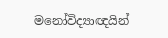මනෝවිද්‍යාඥයින්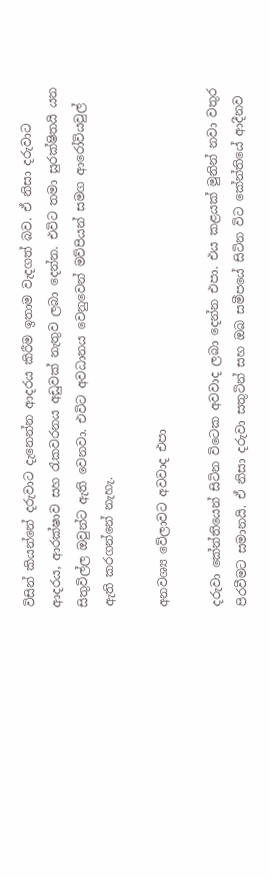විසින් කියන්නේ දරුවාට දැනෙන්න ආදරය කිරීම ඉතාම වැදගත් බව. ඒ නිසා දරුවාට ආදරය, ආරක්ෂාව සහ රැකවරනය අඩුවක් නැතුව ලබා දෙන්න. එවිට තමා සුරක්ෂිතයි යන සිතුවිල්ල ඔවුන්ට ඇති වෙනවා. එවිට අවධානය වෙනුවෙන් මව්පියන් සමග ආරෝවියවුල් ඇති කරගන්නේ නැහැ.

අනවශ්‍ය වේලාවට අවවාද එපා

දරුවා කේන්තියෙන් සිටින විටෙක අවවාද ලබා දෙන්න එපා. එය කළයක් මුනින් නවා වතුර පිරවීමට සමානයි. ඒ නිසා දරුවා සතුටින් සහ ඔබ සමීපයේ සිටින විට කේන්තියේ ආදීනව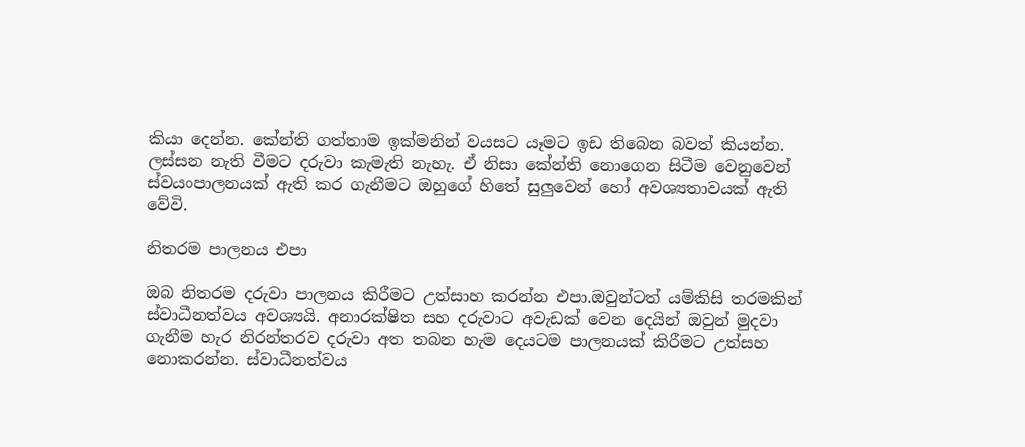කියා දෙන්න. කේන්ති ගත්තාම ඉක්මනින් වයසට යෑමට ඉඩ තිබෙන බවත් කියන්න. ලස්සන නැති වීමට දරුවා කැමැති නැහැ. ඒ නිසා කේන්ති නොගෙන සිටීම වෙනුවෙන්  ස්වයංපාලනයක් ඇති කර ගැනීමට ඔහුගේ හිතේ සුලුවෙන් හෝ අවශ්‍යතාවයක් ඇති වේවි.

නිතරම පාලනය එපා

ඔබ නිතරම දරුවා පාලනය කිරීමට උත්සාහ කරන්න එපා.ඔවුන්ටත් යම්කිසි තරමකින් ස්වාධීනත්වය අවශ්‍යයි. අනාරක්ෂිත සහ දරුවාට අවැඩක් වෙන දෙයින් ඔවුන් මුදවා ගැනීම හැර නිරන්තරව දරුවා අත තබන හැම දෙයටම පාලනයක් කිරීමට උත්සහ නොකරන්න. ස්වාධීනත්වය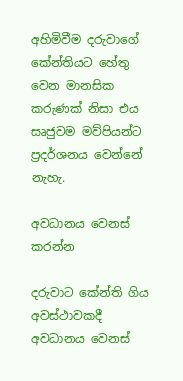අහිමිවීම දරුවාගේ කේන්තියට හේතු වෙන මානසික කරුණක් නිසා එය සෘජුවම මව්පියන්ට ප්‍රදර්ශනය වෙන්නේ නැහැ.

අවධානය වෙනස් කරන්න

දරුවාට කේන්ති ගිය අවස්ථාවකදී අවධානය වෙනස්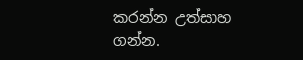කරන්න උත්සාහ ගන්න.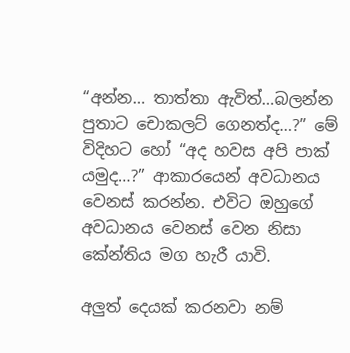“අන්න… තාත්තා ඇවිත්…බලන්න පුතාට චොකලට් ගෙනත්ද…?” මේ විදිහට හෝ “අද හවස අපි පාක් යමුද…?” ආකාරයෙන් අවධානය වෙනස් කරන්න. එවිට ඔහුගේ අවධානය වෙනස් වෙන නිසා කේන්තිය මග හැරී යාවි.

අලුත් දෙයක් කරනවා නම්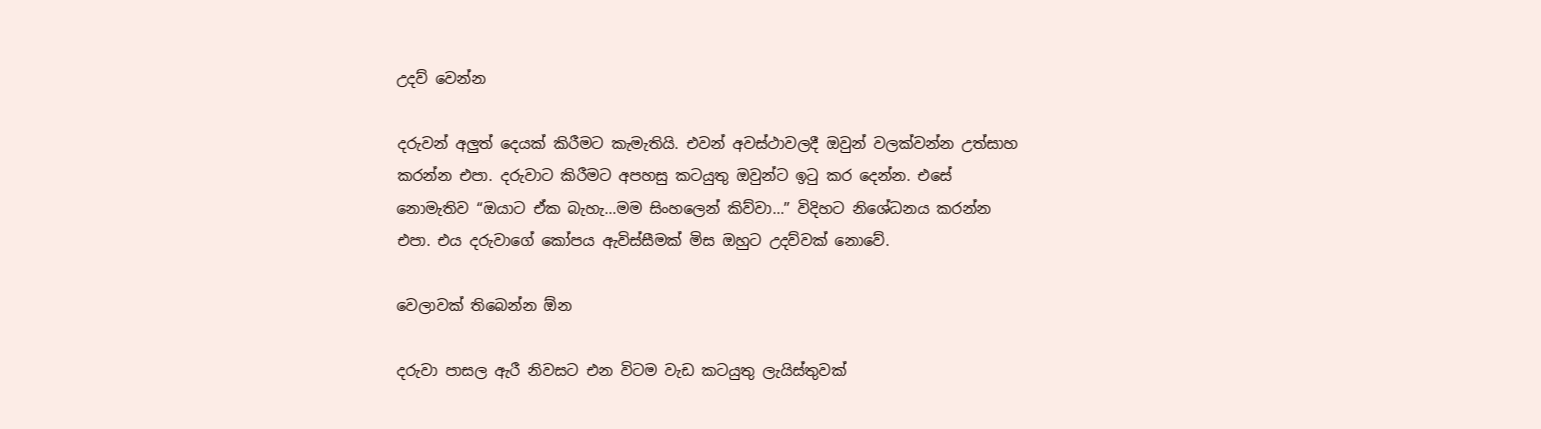උදව් වෙන්න

දරුවන් අලුත් දෙයක් කිරීමට කැමැතියි. එවන් අවස්ථාවලදී ඔවුන් වලක්වන්න උත්සාහ කරන්න එපා. දරුවාට කිරීමට අපහසු කටයුතු ඔවුන්ට ඉටු කර දෙන්න. එසේ නොමැතිව “ඔයාට ඒක බැහැ…මම සිංහලෙන් කිව්වා…” විදිහට නිශේධනය කරන්න එපා. එය දරුවාගේ කෝපය ඇවිස්සීමක් මිස ඔහුට උදව්වක් නොවේ.

වෙලාවක් තිබෙන්න ඕන

දරුවා පාසල ඇරී නිවසට එන විටම වැඩ කටයුතු ලැයිස්තුවක්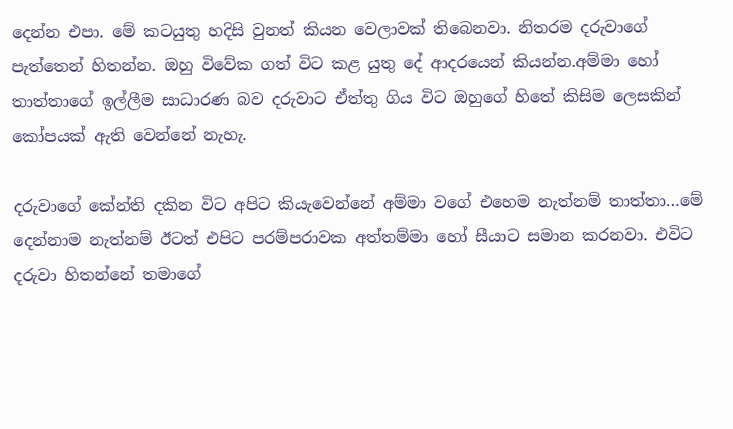දෙන්න එපා. මේ කටයුතු හදිසි වුනත් කියන වෙලාවක් තිබෙනවා. නිතරම දරුවාගේ පැත්තෙන් හිතන්න. ඔහු විවේක ගත් විට කළ යුතු දේ ආදරයෙන් කියන්න.අම්මා හෝ තාත්තාගේ ඉල්ලීම සාධාරණ බව දරුවාට ඒත්තු ගිය විට ඔහුගේ හිතේ කිසිම ලෙසකින් කෝපයක් ඇති වෙන්නේ නැහැ.

දරුවාගේ කේන්ති දකින විට අපිට කියැවෙන්නේ අම්මා වගේ එහෙම නැත්නම් තාත්තා…මේ දෙන්නාම නැත්නම් ඊටත් එපිට පරම්පරාවක අත්තම්මා හෝ සීයාට සමාන කරනවා. එවිට දරුවා හිතන්නේ තමාගේ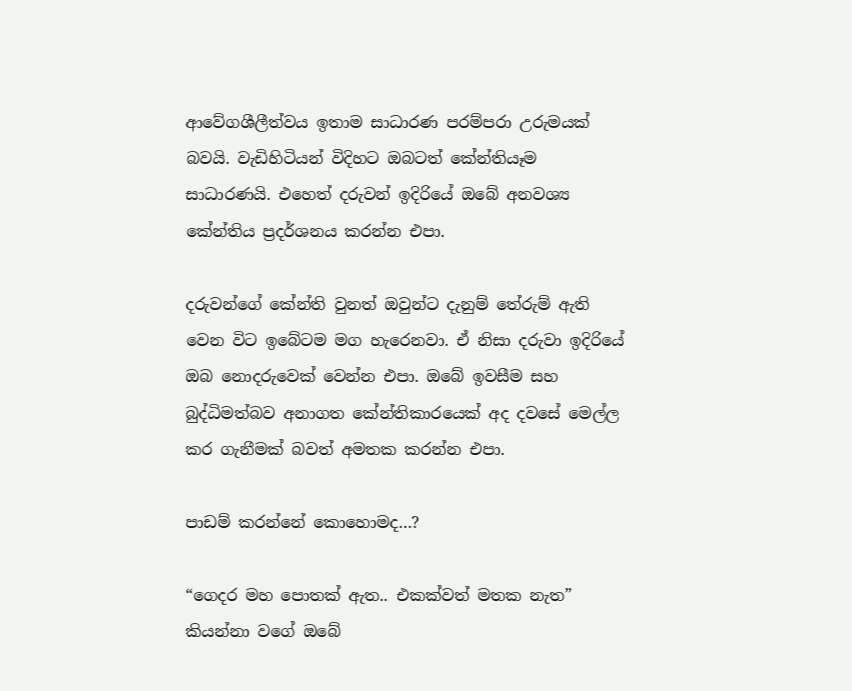ආවේගශීලීත්වය ඉතාම සාධාරණ පරම්පරා උරුමයක් බවයි. වැඩිහිටියන් විදිහට ඔබටත් කේන්තියෑම සාධාරණයි. එහෙත් දරුවන් ඉදිරියේ ඔබේ අනවශ්‍ය කේන්තිය ප්‍රදර්ශනය කරන්න එපා.

දරුවන්ගේ කේන්ති වුනත් ඔවුන්ට දැනුම් තේරුම් ඇති වෙන විට ඉබේටම මග හැරෙනවා. ඒ නිසා දරුවා ඉදිරියේ ඔබ නොදරුවෙක් වෙන්න එපා. ඔබේ ඉවසීම සහ බුද්ධිමත්බව අනාගත කේන්තිකාරයෙක් අද දවසේ මෙල්ල කර ගැනීමක් බවත් අමතක කරන්න එපා.

පාඩම් කරන්නේ කොහොමද…?

“ගෙදර මහ පොතක් ඇත.. එකක්වත් මතක නැත” කියන්නා වගේ ඔබේ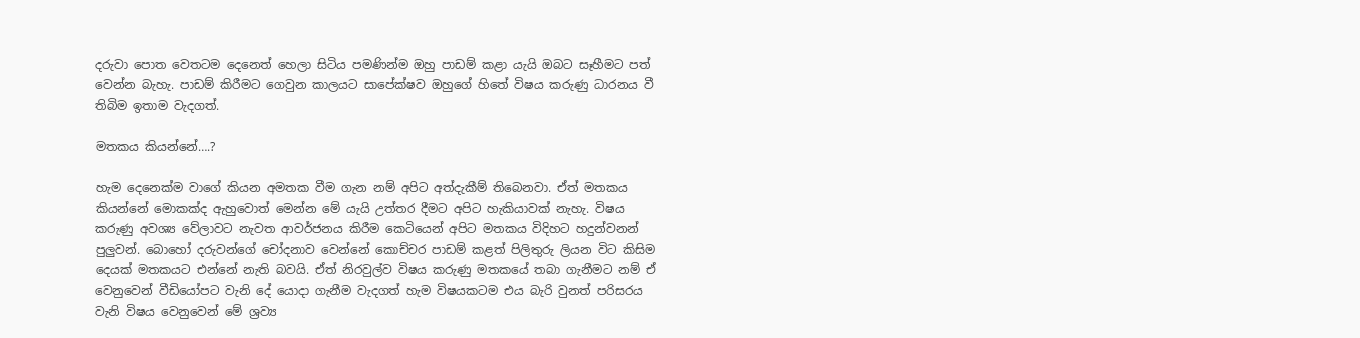දරුවා පොත වෙතටම දෙනෙත් හෙලා සිටිය පමණින්ම ඔහු පාඩම් කළා යැයි ඔබට සෑහීමට පත් වෙන්න බැහැ. පාඩම් කිරීමට ගෙවුන කාලයට සාපේක්ෂව ඔහුගේ හිතේ විෂය කරුණු ධාරනය වී තිබිම ඉතාම වැදගත්.

මතකය කියන්නේ….?

හැම දෙනෙක්ම වාගේ කියන අමතක වීම ගැන නම් අපිට අත්දැකීම් තිබෙනවා. ඒත් මතකය කියන්නේ මොකක්ද ඇහුවොත් මෙන්න මේ යැයි උත්තර දීමට අපිට හැකියාවක් නැහැ. විෂය කරුණු අවශ්‍ය වේලාවට නැවත ආවර්ජනය කිරීම කෙටියෙන් අපිට මතකය විදිහට හදුන්වනන් පුලුවන්. බොහෝ දරුවන්ගේ චෝදනාව වෙන්නේ කොච්චර පාඩම් කළත් පිලිතුරු ලියන විට කිසිම දෙයක් මතකයට එන්නේ නැති බවයි. ඒත් නිරවුල්ව විෂය කරුණු මතකයේ තබා ගැනීමට නම් ඒ වෙනුවෙන් වීඩියෝපට වැනි දේ යොදා ගැනීම වැදගත් හැම විෂයකටම එය බැරි වුනත් පරිසරය වැනි විෂය වෙනුවෙන් මේ ශ්‍රව්‍ය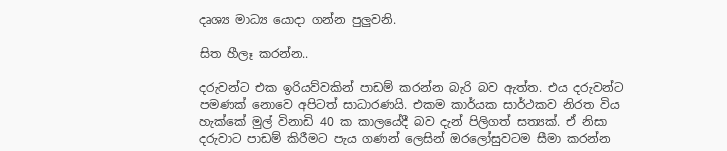දෘශ්‍ය මාධ්‍ය යොදා ගන්න පුලුවනි.

සිත හීලෑ කරන්න..

දරුවන්ට එක ඉරියව්වකින් පාඩම් කරන්න බැරි බව ඇත්ත. එය දරුවන්ට පමණක් නොවෙ අපිටත් සාධාරණයි. එකම කාර්යක සාර්ථකව නිරත විය හැක්කේ මුල් විනාඩි 40 ක කාලයේදී බව දැන් පිලිගත් සත්‍යක්. ඒ නිසා දරුවාට පාඩම් කිරීමට පැය ගණන් ලෙසින් ඔරලෝසුවටම සීමා කරන්න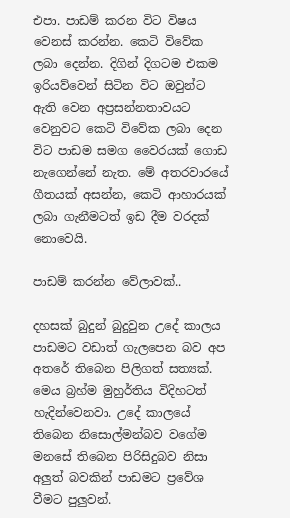එපා. පාඩම් කරන විට විෂය වෙනස් කරන්න. කෙටි විවේක ලබා දෙන්න. දිගින් දිගටම එකම ඉරියව්වෙන් සිටින විට ඔවුන්ට ඇති වෙන අප්‍රසන්නතාවයට වෙනුවට කෙටි විවේක ලබා දෙන විට පාඩම සමග වෛරයක් ගොඩ නැගෙන්නේ නැත. මේ අතරවාරයේ ගීතයක් අසන්න, කෙටි ආහාරයක් ලබා ගැනීමටත් ඉඩ දීම වරදක් නොවෙයි.

පාඩම් කරන්න වේලාවක්..

දහසක් බුදුන් බුදුවුන උදේ කාලය පාඩමට වඩාත් ගැලපෙන බව අප අතරේ තිබෙන පිලිගත් සත්‍යක්. මෙය බ්‍රහ්ම මුහුර්තිය විදිහටත් හැදින්වෙනවා. උදේ කාලයේ තිබෙන නිසොල්මන්බව වගේම මනසේ තිබෙන පිරිසිදුබව නිසා අලුත් බවකින් පාඩමට ප්‍රවේශ වීමට පුලුවන්.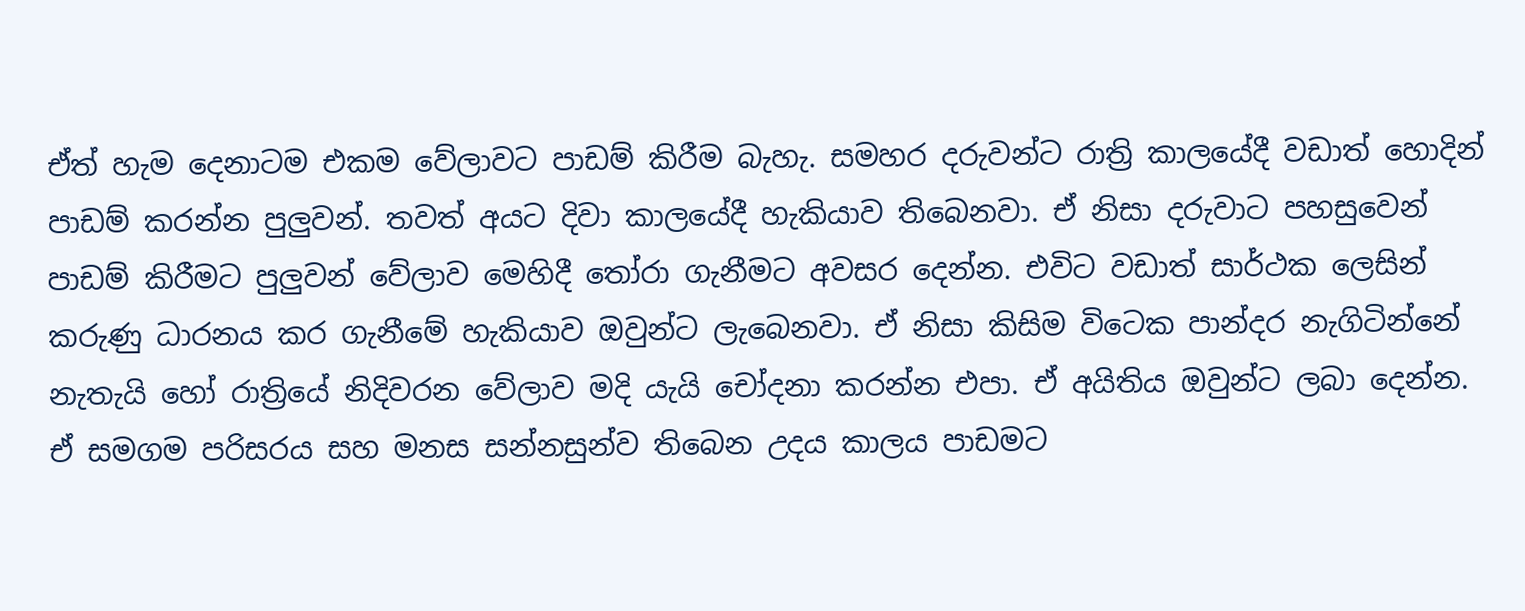ඒත් හැම දෙනාටම එකම වේලාවට පාඩම් කිරීම බැහැ. සමහර දරුවන්ට රාත්‍රි කාලයේදී වඩාත් හොදින් පාඩම් කරන්න පුලුවන්. තවත් අයට දිවා කාලයේදී හැකියාව තිබෙනවා. ඒ නිසා දරුවාට පහසුවෙන් පාඩම් කිරීමට පුලුවන් වේලාව මෙහිදී තෝරා ගැනීමට අවසර දෙන්න. එවිට වඩාත් සාර්ථක ලෙසින් කරුණු ධාරනය කර ගැනීමේ හැකියාව ඔවුන්ට ලැබෙනවා. ඒ නිසා කිසිම විටෙක පාන්දර නැගිටින්නේ නැතැයි හෝ රාත්‍රියේ නිදිවරන වේලාව මදි යැයි චෝදනා කරන්න එපා. ඒ අයිතිය ඔවුන්ට ලබා දෙන්න. ඒ සමගම පරිසරය සහ මනස සන්නසුන්ව තිබෙන උදය කාලය පාඩමට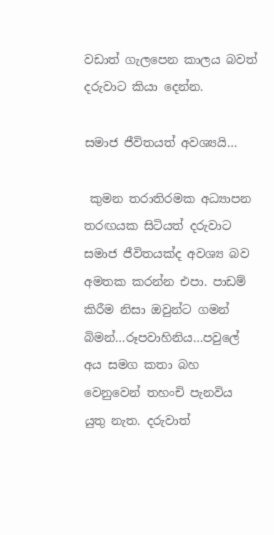වඩාත් ගැලපෙන කාලය බවත් දරුවාට කියා දෙන්න.

සමාජ ජීවිතයත් අවශ්‍යයි…

 කුමන තරාතිරමක අධ්‍යාපන තරඟයක සිටියත් දරුවාට සමාජ ජීවිතයක්ද අවශ්‍ය බව අමතක කරන්න එපා. පාඩම් කිරීම නිසා ඔවුන්ට ගමන් බිමන්…රූපවාහිනිය…පවුලේ  අය සමග කතා බහ වෙනුවෙන් තහංචි පැනවිය යුතු නැත. දරුවාත්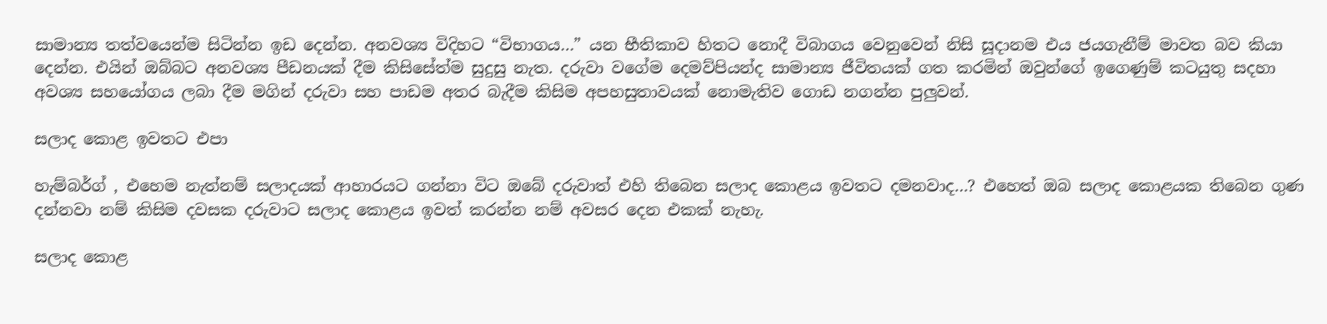සාමාන්‍ය තත්වයෙන්ම සිටින්න ඉඩ දෙන්න. අනවශ්‍ය විදිහට “විභාගය…” යන භීතිකාව හිතට නොදී විබාගය වෙනුවෙන් නිසි සූදානම එය ජයගැනීම් මාවත බව කියා දෙන්න. එයින් ඔබ්බට අනවශ්‍ය පීඩනයක් දීම කිසිසේත්ම සුදුසු නැත. දරුවා වගේම දෙමව්පියන්ද සාමාන්‍ය ජීවිතයක් ගත කරමින් ඔවුන්ගේ ඉගෙණුම් කටයුතු සදහා අවශ්‍ය සහයෝගය ලබා දීම මගින් දරුවා සහ පාඩම අතර බැදීම කිසිම අපහසුතාවයක් නොමැතිව ගොඩ නගන්න පුලුවන්.

සලාද කොළ ඉවතට එපා

හැම්බර්ග් , එහෙම නැත්නම් සලාදයක් ආහාරයට ගන්නා විට ඔබේ දරුවාත් එහි තිබෙන සලාද කොළය ඉවතට දමනවාද…? එහෙත් ඔබ සලාද කොළයක තිබෙන ගුණ දන්නවා නම් කිසිම දවසක දරුවාට සලාද කොළය ඉවත් කරන්න නම් අවසර දෙන එකක් නැහැ.

සලාද කොළ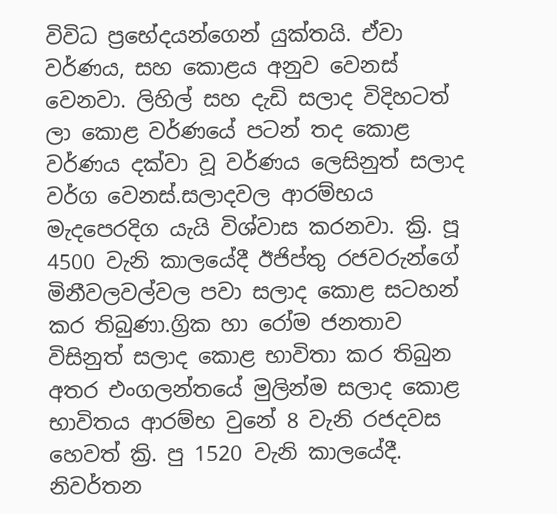විවිධ ප්‍රභේදයන්ගෙන් යුක්තයි. ඒවා වර්ණය, සහ කොළය අනුව වෙනස් වෙනවා. ලිහිල් සහ දැඩි සලාද විදිහටත් ලා කොළ වර්ණයේ පටන් තද කොළ වර්ණය දක්වා වූ වර්ණය ලෙසිනුත් සලාද වර්ග වෙනස්.සලාදවල ආරම්භය මැදපෙරදිග යැයි විශ්වාස කරනවා. ක්‍රි. පූ 4500 වැනි කාලයේදී ඊජිප්තු රජවරුන්ගේ මිනීවලවල්වල පවා සලාද කොළ සටහන් කර තිබුණා.ග්‍රික හා රෝම ජනතාව විසිනුත් සලාද කොළ භාවිතා කර තිබුන අතර එංගලන්තයේ මුලින්ම සලාද කොළ භාවිතය ආරම්භ වුනේ 8 වැනි රජදවස හෙවත් ක්‍රි. පු 1520 වැනි කාලයේදී. නිවර්තන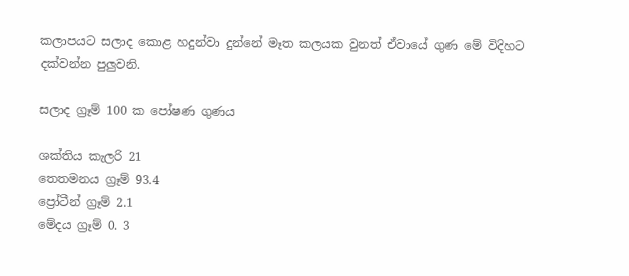කලාපයට සලාද ‍කොළ හදුන්වා දුන්නේ මෑත කලයක වුනත් ඒවායේ ගුණ මේ විදිහට දක්වන්න පුලුවනි.

සලාද ග්‍රෑම් 100 ක පෝෂණ ගුණය

ශක්තිය කැලරි 21
තෙතමනය ග්‍රෑම් 93.4
ප්‍රෝටීන් ග්‍රෑම් 2.1
මේදය ග්‍රෑම් 0. 3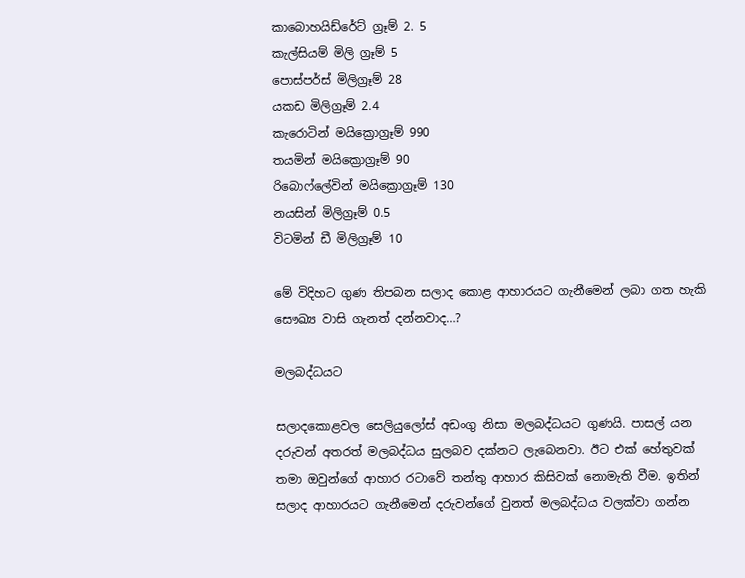කාබොහයිඩ්රේට් ග්‍රෑම් 2. 5
කැල්සියම් මිලි ග්‍රෑම් 5
පොස්පර්ස් මිලිග්‍රෑම් 28
යකඩ මිලිග්‍රෑම් 2.4
කැරොටින් මයික්‍රොග්‍රෑම් 990
තයමින් මයික්‍රොග්‍රෑම් 90
රිබොෆ්ලේවින් මයික්‍රොග්‍රෑම් 130
නයසින් මිලිග්‍රෑම් 0.5
විටමින් ඩී මිලිග්‍රෑම් 10

මේ විදිහට ගුණ තිපබන සලාද කොළ ආහාරයට ගැනීමෙන් ලබා ගත හැකි සෞඛ්‍ය වාසි ගැනත් දන්නවාද…?

මලබද්ධයට

සලාදකොළවල සෙලියුලෝස් අඩංගු නිසා මලබද්ධයට ගුණයි. පාසල් යන දරුවන් අතරත් මලබද්ධය සුලබව දක්නට ලැබෙනවා. ඊට එක් හේතුවක් තමා ඔවුන්ගේ ආහාර රටාවේ තන්තු ආහාර කිසිවක් නොමැති වීම. ඉතින් සලාද ආහාරයට ගැනීමෙන් දරුවන්ගේ වුනත් මලබද්ධය වලක්වා ගන්න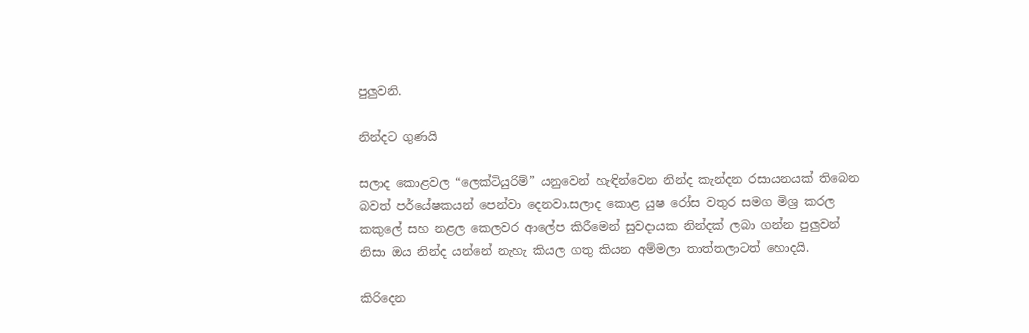පුලුවනි.

නින්දට ගුණයි

සලාද කොළවල “ලෙක්ටියුරිම්” යනුවෙන් හැඳින්වෙන නින්ද කැන්දන රසායනයක් තිබෙන බවත් පර්යේෂකයන් පෙන්වා දෙනවා.සලාද කොළ යුෂ රෝස වතුර සමග මිශ්‍ර කරල කකුලේ සහ නළල කෙලවර ආලේප කිරීමෙන් සුවදායක නින්දක් ලබා ගන්න පුලුවන් නිසා ඔය නින්ද යන්නේ නැහැ කියල ගතු කියන අම්මලා තාත්තලාටත් හොදයි.

කිරිදෙන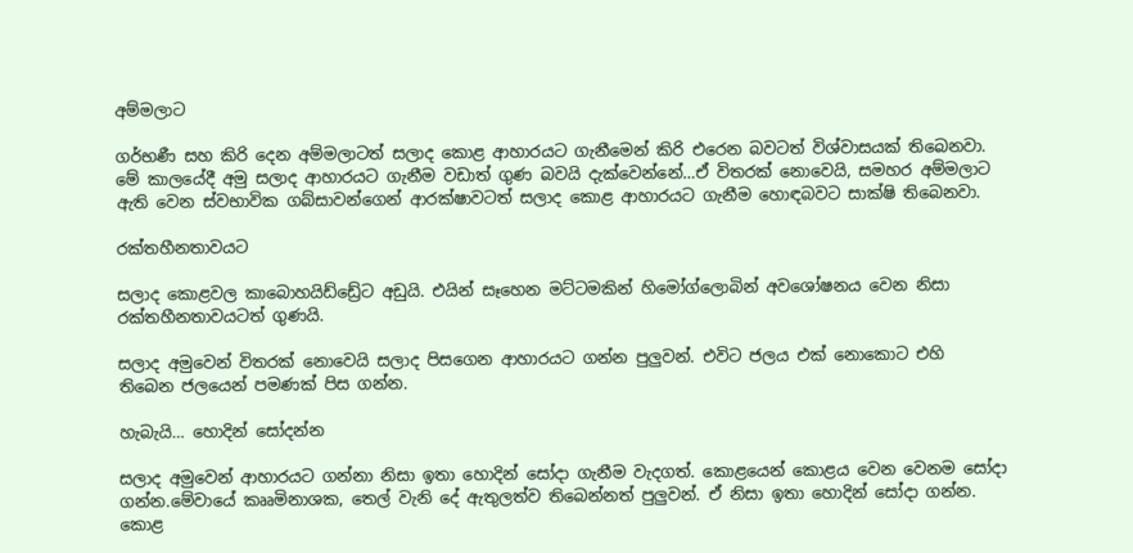අම්මලාට

ගර්භණී සහ කිරි දෙන අම්මලාටත් සලාද කොළ ආහාරයට ගැනීමෙන් කිරි එරෙන බවටත් විශ්වාසයක් තිබෙනවා. මේ කාලයේදී අමු සලාද ආහාරයට ගැනීම වඩාත් ගුණ බවයි දැක්වෙන්නේ…ඒ විතරක් නොවෙයි, සමහර අම්මලාට ඇති වෙන ස්වභාවික ගබ්සාවන්ගෙන් ආරක්ෂාවටත් සලාද කොළ ආහාරයට ගැනීම හොඳබවට සාක්ෂි තිබෙනවා.

රක්තහීනතාවයට

සලාද කොළවල කාබොහයිඩ්ඩ්‍රේට අඩුයි. එයින් සෑහෙන මට්ටමකින් හිමෝග්ලොබින් අව‍ශෝෂනය වෙන නිසා රක්තහීනතාවයටත් ගුණයි.

සලාද අමුවෙන් විතරක් නොවෙයි සලාද පිසගෙන ආහාරයට ගන්න පුලුවන්. එවිට ජලය එක් නොකොට එහි තිබෙන ජලයෙන් පමණක් පිස ගන්න.

හැබැයි… හොදින් සෝදන්න

සලාද අමුවෙන් ආහාරයට ගන්නා නිසා ඉතා හොදින් සෝදා ගැනීම වැදගත්. කොළයෙන් කොළය වෙන වෙනම සෝදා ගන්න.මේවායේ කෲමිනාශක, තෙල් වැනි දේ ඇතුලත්ව තිබෙන්නත් පුලුවන්. ඒ නිසා ඉතා හොදින් සෝදා ගන්න. කොළ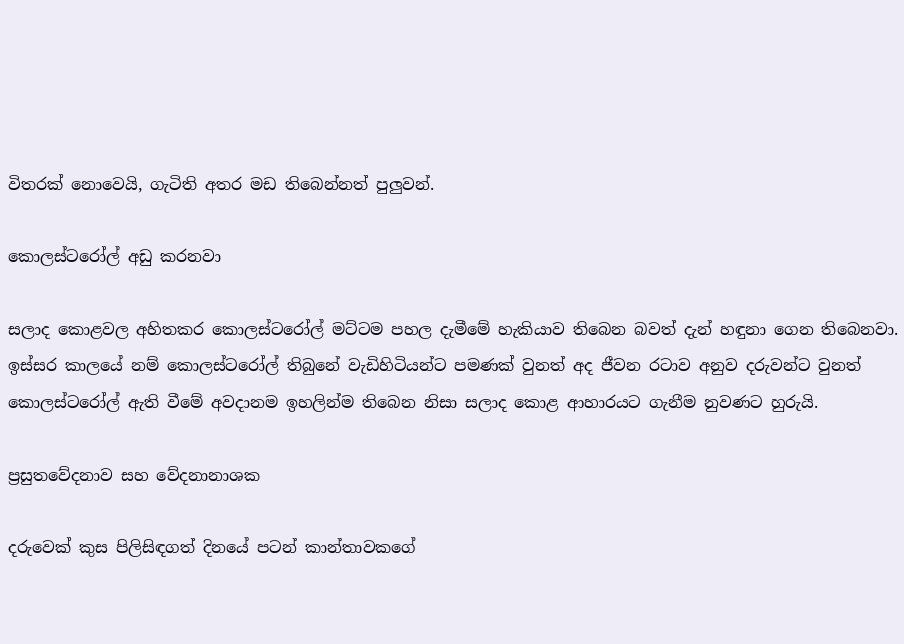විතරක් නොවෙයි, ගැටිති අතර මඩ තිබෙන්නත් පුලුවන්.

කොලස්ටරෝල් අඩු කරනවා

සලාද කොළවල ‍අහිතකර කොලස්ටරෝල් මට්ටම පහල දැමීමේ හැකියාව තිබෙන බවත් දැන් හඳුනා ගෙන තිබෙනවා. ඉස්සර කාලයේ නම් කොලස්ටරෝල් තිබුනේ වැඩිහිටියන්ට පමණක් වුනත් අද ජීවන රටාව අනුව දරුවන්ට වුනත් කොලස්ටරෝල් ඇති වීමේ අවදානම ඉහලින්ම තිබෙන නිසා සලාද කොළ ආහාරයට ගැනීම නුවණට හුරුයි.

ප්‍රසුතවේදනාව සහ වේදනානාශක

දරුවෙක් කුස පිලිසිඳගත් දිනයේ පටන් කාන්තාවකගේ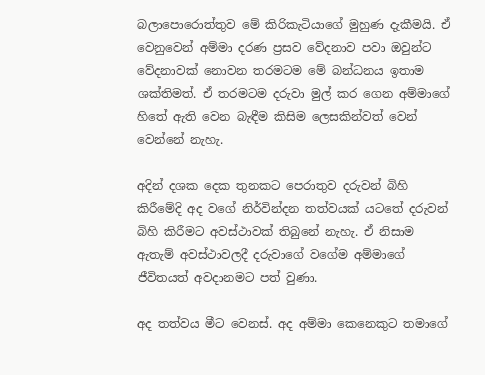බලාපොරොත්තුව මේ කිරිකැටියාගේ මුහුණ දැකීමයි. ඒ වෙනුවෙන් අම්මා දරණ ප්‍රසව වේදනාව පවා ඔවුන්ට වේදනාවක් නොවන තරමටම මේ බන්ධනය ඉතාම ශක්තිමත්. ඒ තරමටම දරුවා මුල් කර ගෙන අම්මාගේ හිතේ ඇති වෙන බැඳීම කිසිම ලෙසකින්වත් වෙන් වෙන්නේ නැහැ.

අදින් දශක දෙක තුනකට පෙරාතුව දරුවන් බිහි කිරීමේදි අද වගේ නිර්වින්දන තත්වයක් යටතේ දරුවන් බිහි කිරීමට අවස්ථාවක් තිබුනේ නැහැ. ඒ නිසාම ඇතැම් අවස්ථාවලදී දරුවාගේ වගේම අම්මාගේ ජීවිතයත් අවදානමට පත් වුණා.

අද තත්වය මීට වෙනස්. අද අම්මා කෙනෙකුට තමාගේ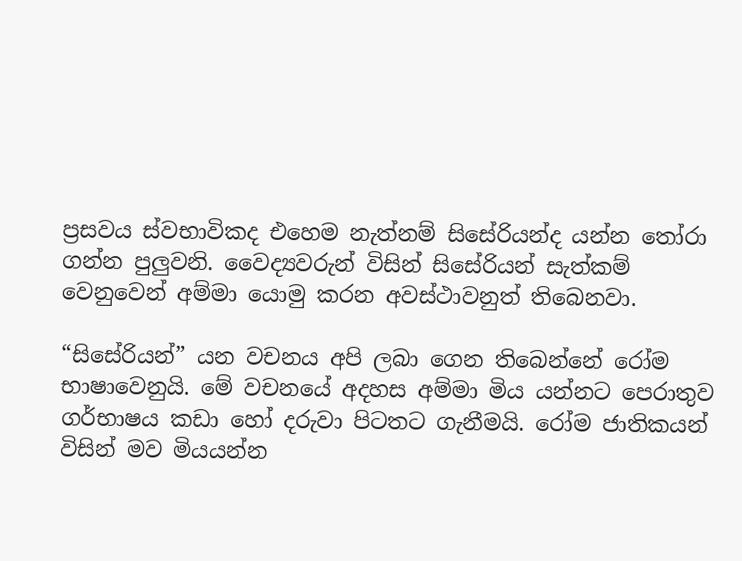ප්‍රසවය ස්වභාවිකද එහෙම නැත්නම් සිසේරියන්ද යන්න තෝරා ගන්න පුලුවනි. වෛද්‍යවරුන් විසින් සිසේරියන් සැත්කම් වෙනුවෙන් අම්මා යොමු කරන අවස්ථාවනුත් තිබෙනවා.

“සිසේරියන්” යන වචනය අපි ලබා ගෙන තිබෙන්නේ රෝම භාෂාවෙනුයි. මේ වචනයේ අදහස අම්මා මිය යන්නට පෙරාතුව ගර්භාෂය කඩා හෝ දරුවා පිටතට ගැනීමයි. රෝම ජාතිකයන් විසින් මව මියයන්න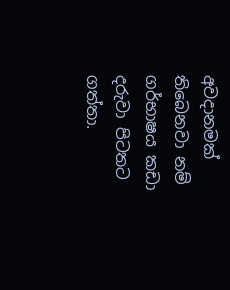අවදානමක් තිබෙනවා නම් ගර්භාෂය කඩා දරුවා පිටතට ගත්තා.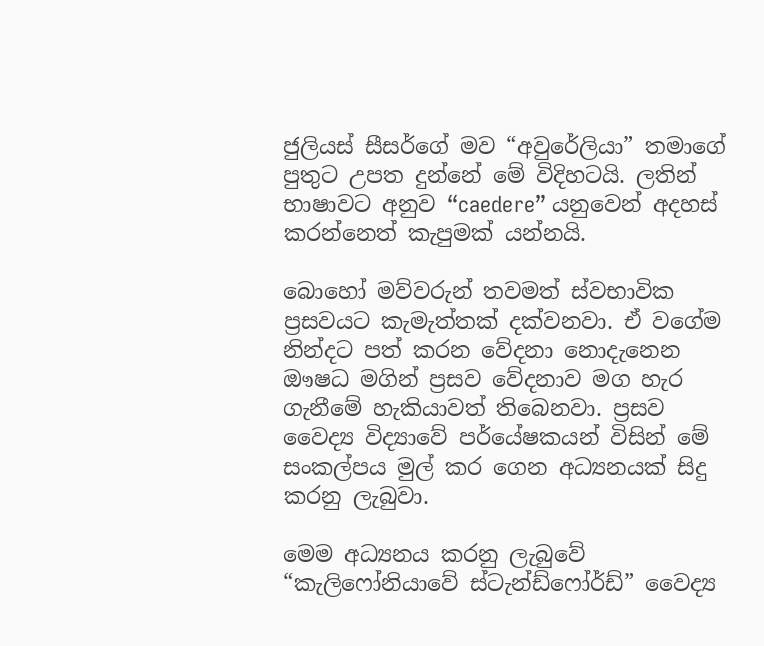ජුලියස් සීසර්ගේ මව “අවුරේලියා” තමාගේ පුතුට උපත දුන්නේ මේ විදිහටයි. ලතින් භාෂාවට අනුව “caedere” යනුවෙන් අදහස් කරන්නෙත් කැපුමක් යන්නයි.

බොහෝ මව්වරුන් තවමත් ස්වභාවික ප්‍රසවයට කැමැත්තක් දක්වනවා. ඒ වගේම නින්දට පත් කරන වේදනා නොදැනෙන ඖෂධ මගින් ප්‍රසව වේදනාව මග හැර ගැනීමේ හැකියාවත් තිබෙනවා. ප්‍රසව වෛද්‍ය විද්‍යාවේ පර්යේෂකයන් විසින් මේ සංකල්පය මුල් කර ගෙන අධ්‍යනයක් සිදු කරනු ලැබුවා.

මෙම අධ්‍යනය කරනු ලැබුවේ “කැලිෆෝනියාවේ ස්ටැන්ඩ්ෆෝර්ඩ්” වෛද්‍ය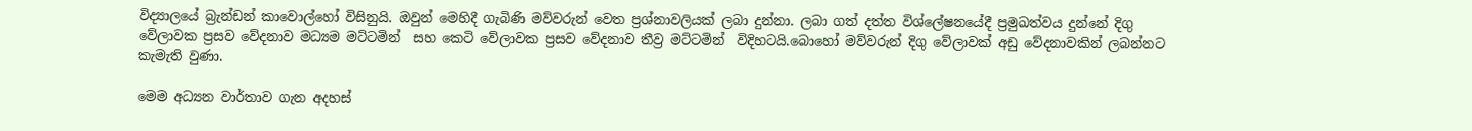විද්‍යාලයේ බ්‍රැන්ඩන් කාවොල්හෝ විසිනුයි. ඔවුන් මෙහිදී ගැබිණි මව්වරුන් වෙත ප්‍රශ්නාවලියක් ලබා දුන්නා. ලබා ගත් දත්ත විශ්ලේෂනයේදී ප්‍රමුඛත්වය දුන්නේ දිගු වේලාවක ප්‍රසව වේදනාව මධ්‍යම මට්ටමින්  සහ කෙටි වේලාවක ප්‍රසව වේදනාව තීව්‍ර මට්ටමින්  විදිහටයි.බොහෝ මව්වරුන් දිගු වේලාවක් අඩු වේදනාවකින් ලබන්නට කැමැති වුණා.

මෙම අධ්‍යන වාර්තාව ගැන අදහස්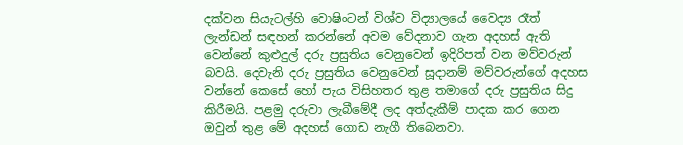දක්වන සියැටල්හි වොෂිංටන් විශ්ව විද්‍යාලයේ වෛද්‍ය රෑත් ලැන්ඩන් සඳහන් කරන්නේ අවම වේදනාව ගැන අදහස් ඇති වෙන්නේ කුළුදුල් දරු ප්‍රසුතිය වෙනුවෙන් ඉදිරිපත් වන මව්වරුන් බවයි. දෙවැනි දරු ප්‍රසුතිය වෙනුවෙන් සූදානම් මව්වරුන්ගේ අදහස වන්නේ කෙසේ හෝ පැය විසිහතර තුළ තමාගේ දරු ප්‍රසුතිය සිදු කිරීමයි. පළමු දරුවා ලැබීමේදී ලද අත්දැකීම් පාදක කර ගෙන ඔවුන් තුළ මේ අදහස් ගොඩ නැගී තිබෙනවා.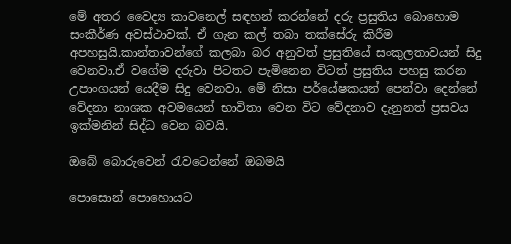මේ අතර වෛද්‍ය කාවනෙල් සඳහන් කරන්නේ දරු ප්‍රසුතිය බොහොම සංකීර්ණ අවස්ථාවක්. ඒ ගැන කල් තබා තක්සේරු කිරීම අපහසුයි.කාන්තාවන්ගේ කලබා බර අනුවත් ප්‍රසුතියේ සංකුලතාවයන් සිදු වෙනවා.ඒ වගේම දරුවා පිටතට පැමිනෙන විටත් ප්‍රසුතිය පහසු කරන උපාංගයන් යෙදීම සිදු වෙනවා. මේ නිසා පර්යේෂකයන් පෙන්වා දෙන්නේ වේදනා නාශක අවමයෙන් භාවිතා වෙන විට වේදනාව දැනුනත් ප්‍රසවය ඉක්මනින් සිද්ධ වෙන බවයි.

ඔබේ බොරුවෙන් රැවටෙන්නේ ඔබමයි

පොසොන් පොහොයට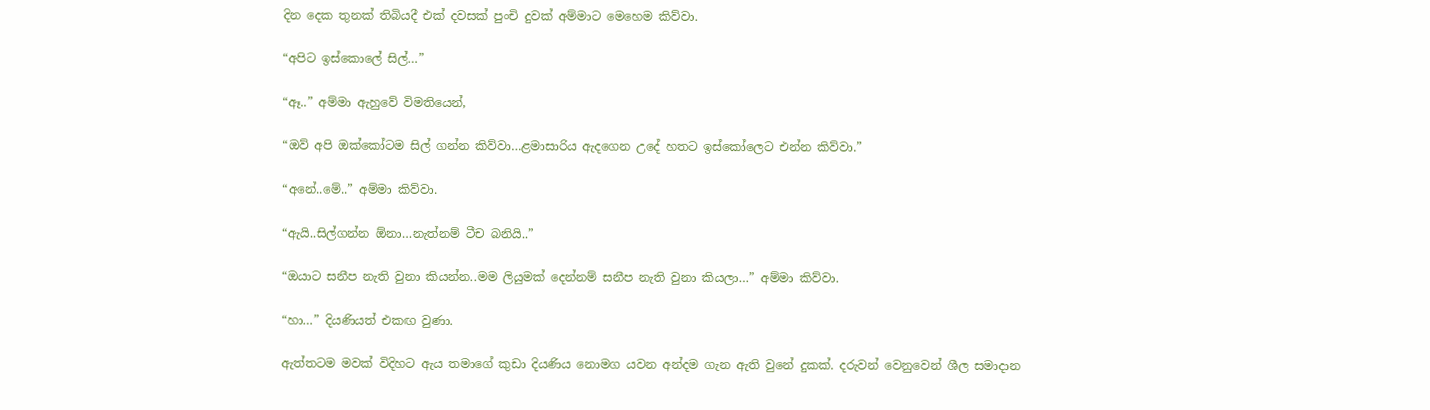දින දෙක තුනක් තිබියදී එක් දවසක් පුංචි දුවක් අම්මාට මෙහෙම කිව්වා.

“අපිට ඉස්කොලේ සිල්…”

“ඈ..” අම්මා ඇහුවේ විමතියෙන්,

“ඔව් අපි ඔක්කෝටම සිල් ගන්න කිව්වා…ළමාසාරිය ඇදගෙන උදේ හතට ඉස්කෝලෙට එන්න කිව්වා.”

“අනේ..මේ..” අම්මා කිව්වා.

“ඇයි..සිල්ගන්න ඕනා…නැත්නම් ටීච බනියි..”

“ඔයාට සනීප නැති වුනා කියන්න..මම ලියුමක් දෙන්නම් සනීප නැති වුනා කියලා…” අම්මා කිව්වා.

“හා…” දියණියත් එකඟ වුණා.

ඇත්තටම මවක් විදිහට ඇය තමාගේ කුඩා දියණිය නොමග යවන අන්දම ගැන ඇති වුනේ දුකක්. දරුවන් වෙනුවෙන් ශීල සමාදාන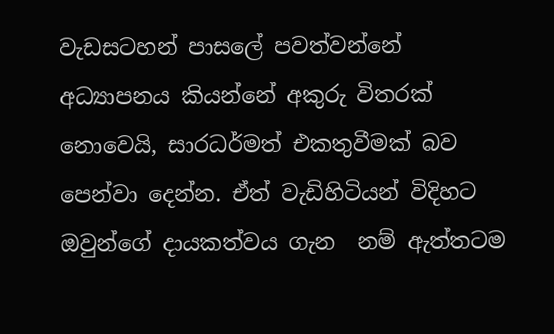වැඩසටහන් පාසලේ පවත්වන්නේ අධ්‍යාපනය කියන්නේ අකුරු විතරක් නොවෙයි, සාරධර්මත් එකතුවීමක් බව පෙන්වා දෙන්න. ඒත් වැඩිහිටියන් විදිහට ඔවුන්ගේ දායකත්වය ගැන  නම් ඇත්තටම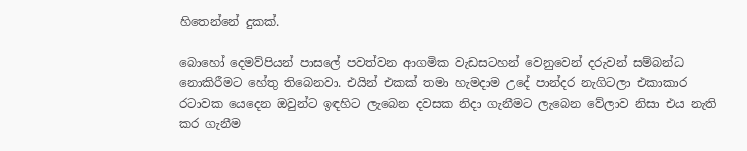හිතෙන්නේ දුකක්.

බොහෝ දෙමව්පියන් පාසලේ පවත්වන ආගමික වැඩසටහන් වෙනුවෙන් දරුවන් සම්බන්ධ නොකිරීමට හේතු තිබෙනවා. එයින් එකක් තමා හැමදාම උදේ පාන්දර නැගිටලා එකාකාර රටාවක යෙදෙන ඔවුන්ට ඉඳහිට ලැබෙන දවසක නිදා ගැනීමට ලැබෙන වේලාව නිසා එය නැති කර ගැනීම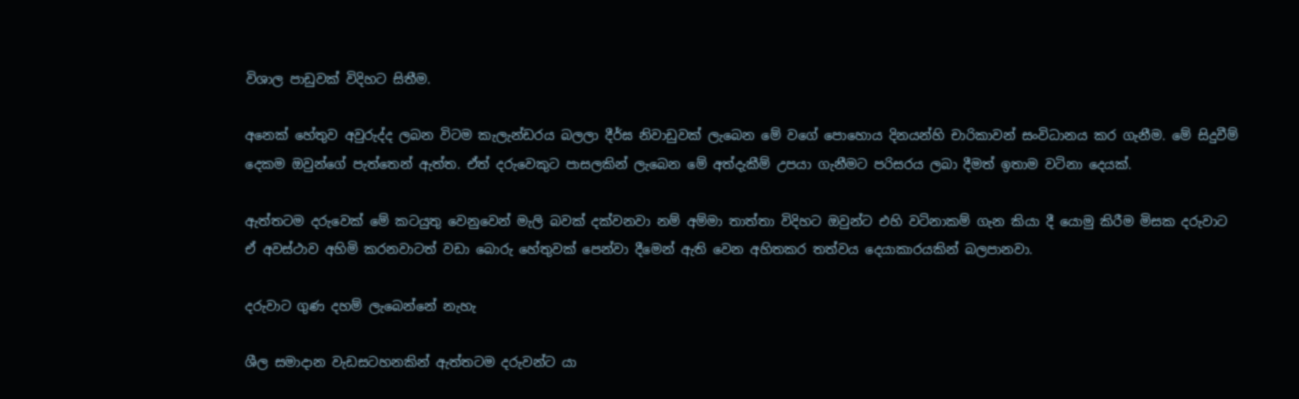විශාල පාඩුවක් විදිහට සිතීම.

අනෙක් හේතුව අවුරුද්ද ලබන විටම කැලැන්ඩරය බලලා දීර්ඝ නිවාඩුවක් ලැබෙන මේ වගේ පොහොය දිනයන්හි චාරිකාවන් සංවිධානය කර ගැනීම. මේ සිදුවීම් දෙකම ඔවුන්ගේ පැත්තෙන් ඇත්ත. ඒත් දරුවෙකුට පාසලකින් ලැබෙන මේ අත්දැකීම් උපයා ගැනීමට පරිසරය ලබා දීමත් ඉතාම වටිනා දෙයක්.

ඇත්තටම දරුවෙක් මේ කටයුතු වෙනුවෙන් මැලි බවක් දක්වනවා නම් අම්මා තාත්තා විදිහට ඔවුන්ට එහි වටිනාකම් ගැන කියා දී යොමු කිරීම මිසක දරුවාට ඒ අවස්ථාව අහිමි කරනවාටත් වඩා බොරු හේතුවක් පෙන්වා දීමෙන් ඇති වෙන අහිතකර තත්වය දෙයාකාරයකින් බලපානවා.

දරුවාට ගුණ දහම් ලැබෙන්නේ නැහැ

ශීල සමාදාන වැඩසටහනකින් ඇත්තටම දරුවන්ට යා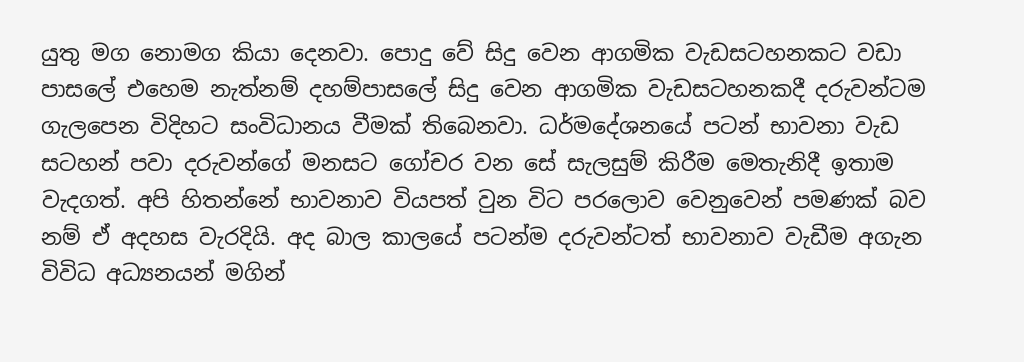යුතු මග නොමග කියා දෙනවා. පොදු වේ සිදු වෙන ආගමික වැඩසටහනකට වඩා පාසලේ එහෙම නැත්නම් දහම්පාසලේ සිදු වෙන ආගමික වැඩසටහනකදී දරුවන්ටම ගැලපෙන විදිහට සංවිධානය වීමක් තිබෙනවා. ධර්මදේශනයේ පටන් භාවනා වැඩ සටහන් පවා දරුවන්ගේ මනසට ගෝචර වන සේ සැලසුම් කිරීම මෙතැනිදී ඉතාම වැදගත්. අපි හිතන්නේ භාවනාව වියපත් වුන විට පරලොව වෙනුවෙන් පමණක් බව නම් ඒ අදහස වැරදියි. අද බාල කාලයේ පටන්ම දරුවන්ටත් භාවනාව වැඩීම අගැන විවිධ අධ්‍යනයන් මගින්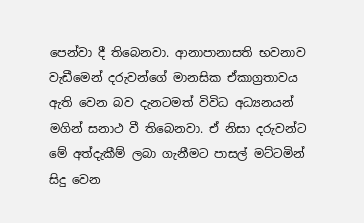පෙන්වා දී තිබෙනවා. ආනාපානාසති භවනාව වැඩීමෙන් දරුවන්ගේ මානසික ඒකාග්‍රතාවය ඇති වෙන බව දැනටමත් විවිධ අධ්‍යනයන් මගින් සනාථ වී තිබෙනවා. ඒ නිසා දරුවන්ට මේ අත්දැකීම් ලබා ගැනීමට පාසල් මට්ටමින් සිදු වෙන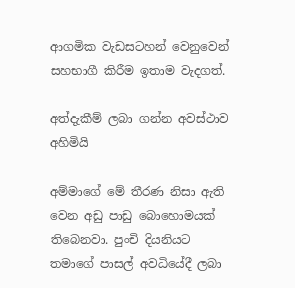ආගමික වැඩසටහන් වෙනුවෙන් සහභාගී කිරීම ඉතාම වැදගත්.

අත්දැකීම් ලබා ගන්න අවස්ථාව අහිමියි

අම්මාගේ මේ තීරණ නිසා ඇති වෙන අඩු පාඩු බොහොමයක් තිබෙනවා. පුංචි දියනියට තමාගේ පාසල් අවධියේදී ලබා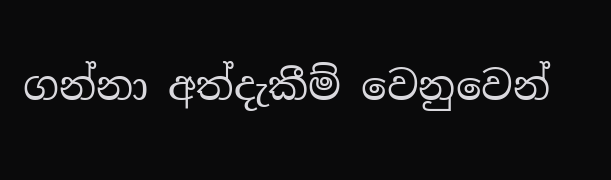ගන්නා අත්දැකීම් වෙනුවෙන්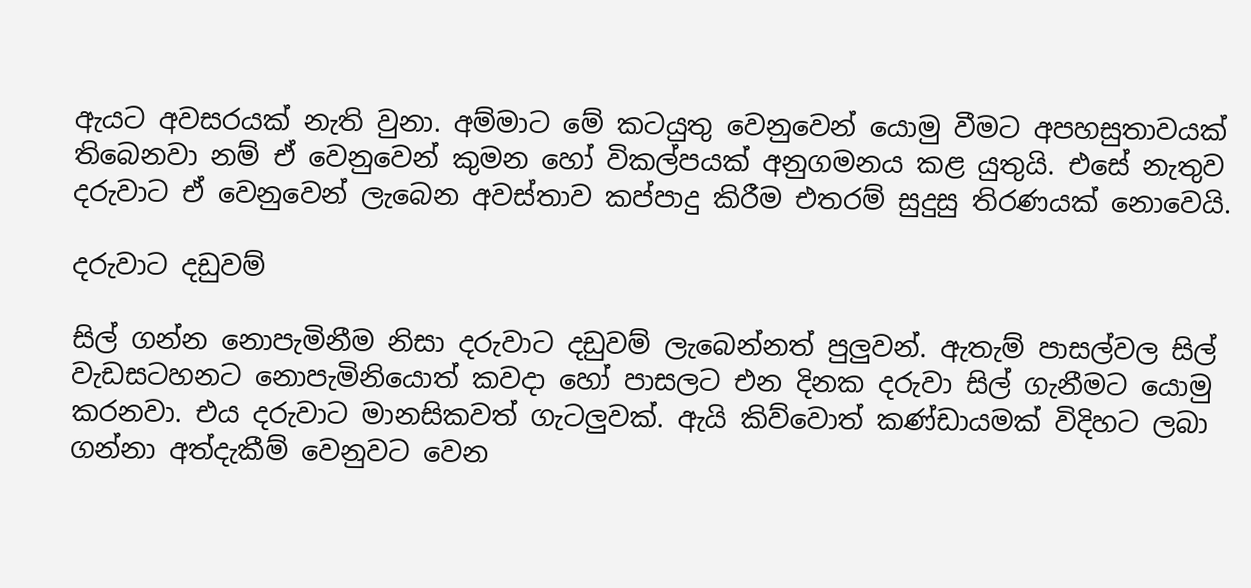ඇයට අවසරයක් නැති වුනා. අම්මාට මේ කටයුතු වෙනුවෙන් යොමු වීමට අපහසුතාවයක් තිබෙනවා නම් ඒ වෙනුවෙන් කුමන හෝ විකල්පයක් අනුගමනය කළ යුතුයි. එසේ නැතුව දරුවාට ඒ වෙනුවෙන් ලැබෙන අවස්තාව කප්පාදු කිරීම එතරම් සුදුසු තිරණයක් නොවෙයි.

දරුවාට දඩුවම්

සිල් ගන්න නොපැමිනීම නිසා දරුවාට දඩුවම් ලැබෙන්නත් පුලුවන්. ඇතැම් පාසල්වල සිල් වැඩසටහනට නොපැමිනියොත් කවදා හෝ පාසලට එන දිනක දරුවා සිල් ගැනීමට යොමු කරනවා. එය දරුවාට මානසිකවත් ගැටලුවක්. ඇයි කිව්වොත් කණ්ඩායමක් විදිහට ලබා ගන්නා අත්දැකීම් වෙනුවට වෙන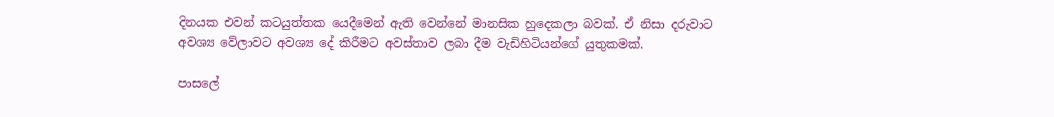දිනයක එවන් කටයුත්තක යෙදීමෙන් ඇති වෙන්නේ මානසික හුදෙකලා බවක්. ඒ නිසා දරුවාට අවශ්‍ය වේලාවට අවශ්‍ය දේ කිරීමට අවස්තාව ලබා දීම වැඩිහිටියන්ගේ යුතුකමක්.

පාසලේ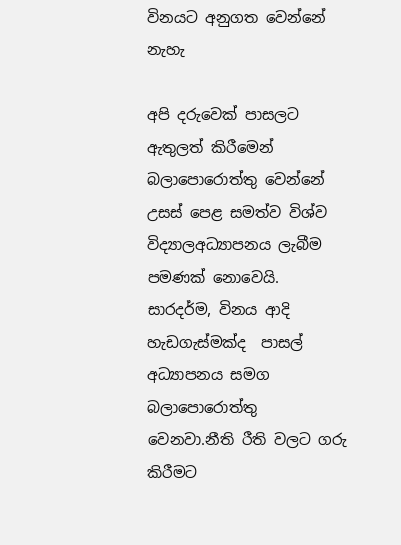විනයට අනුගත වෙන්නේ නැහැ

අපි දරුවෙක් පාසලට ඇතුලත් කිරීමෙන් බලාපො‍රොත්තු වෙන්නේ උසස් පෙළ සමත්ව විශ්ව විද්‍යාලඅධ්‍යාපනය ලැබීම පමණක් නොවෙයි. සාරදර්ම, විනය ආදි හැඩගැස්මක්ද  පාසල් අධ්‍යාපනය සමග බලාපොරොත්තු වෙනවා.නීති රීති වලට ගරු කිරීමට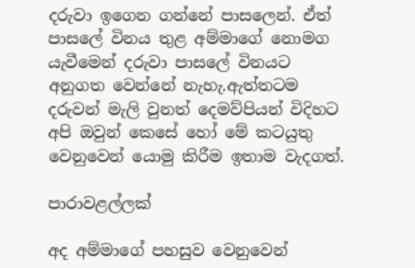දරුවා ඉගෙන ගන්නේ පාසලෙන්. ඒත් පාසලේ විනය තුළ අම්මාගේ නොමග යැවීමෙන් දරුවා පාසලේ විනයට අනුගත වෙන්නේ නැහැ.ඇත්තටම දරුවන් මැලි වුනත් දෙමව්පියන් විදිහට අපි ඔවුන් කෙසේ හෝ මේ කටයුතු වෙනුවෙන් යොමු කිරීම ඉතාම වැදගත්.

පාරාවළල්ලක්

අද අම්මාගේ පහසුව වෙනුවෙන්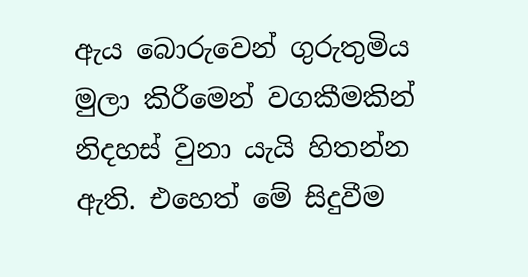ඇය බොරුවෙන් ගුරුතුමිය මුලා කිරීමෙන් වගකීමකින් නිදහස් වුනා යැයි හිතන්න ඇති. එහෙත් මේ සිදුවීම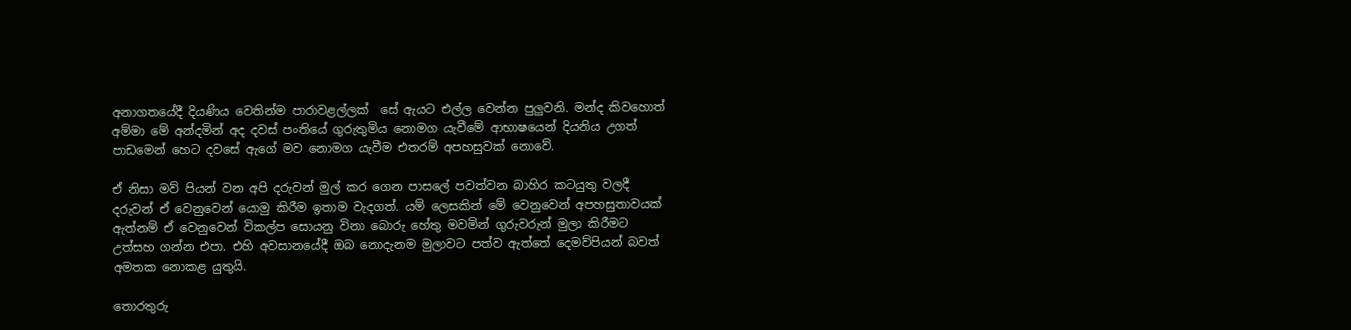අනාගතයේදී දියණිය වෙතින්ම පාරාවළල්ලක්  සේ ඇයට එල්ල වෙන්න පුලුවනි. මන්ද කිවහොත් අම්මා මේ අන්දමින් අද දවස් පංතියේ ගුරුතුමිය නොමග යැවීමේ ආභාෂයෙන් දියනිය උගත් පාඩමෙන් හෙට දවසේ ඇගේ මව නොමග යැවීම එතරම් අපහසුවක් නොවේ.

ඒ නිසා මව් පියන් වන අපි දරුවන් මුල් කර ගෙන පාසලේ පවත්වන බාහිර කටයුතු වලදී දරුවන් ඒ වෙනුවෙන් යොමු කිරීම ඉතාම වැදගත්. යම් ලෙසකින් මේ වෙනුවෙන් අපහසුතාවයක් ඇත්නම් ඒ වෙනුවෙන් විකල්ප සොයනු විනා බොරු හේතු මවමින් ගුරුවරුන් මුලා කිරීමට උත්සහ ගන්න එපා. එහි අවසානයේදී ඔබ නොදැනම මුලාවට පත්ව ඇත්තේ දෙමව්පියන් බවත් අමතක නොකළ යුතුයි.

තොරතුරු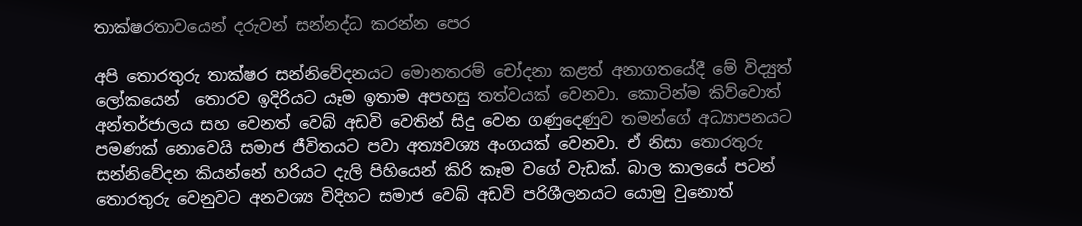තාක්ෂරතාවයෙන් දරුවන් සන්නද්ධ කරන්න පෙර

අපි තොරතුරු තාක්ෂර සන්නිවේදනයට මොනතරම් චෝදනා කළත් අනාගතයේදී මේ විද්‍යුත් ලෝකයෙන්  තොරව ඉදිරියට යෑම ඉතාම අපහසු තත්වයක් වෙනවා. කොටින්ම කිව්වොත් අන්තර්ජාලය සහ වෙනත් වෙබ් අඩවි වෙතින් සිදු වෙන ගණුදෙණුව තමන්ගේ අධ්‍යාපනයට පමණක් නොවෙයි සමාජ ජීවිතයට පවා අත්‍යවශ්‍ය අංගයක් වෙනවා. ඒ නිසා තොරතුරු සන්නිවේදන කියන්නේ හරියට දැලි පිහියෙන් කිරි කෑම වගේ වැඩක්. බාල කාලයේ පටන් තොරතුරු වෙනුවට අනවශ්‍ය විදිහට සමාජ වෙබ් අඩවි පරිශීලනයට යොමු වුනොත්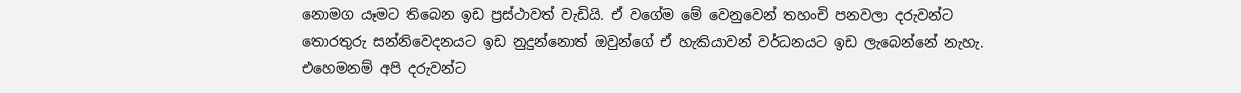නොමග යෑමට තිබෙන ඉඩ ප්‍රස්ථාවත් වැඩියි. ඒ වගේම මේ වෙනුවෙන් තහංචි පනවලා දරුවන්ට තොරතුරු සන්නිවෙදනයට ඉඩ නුදුන්නොත් ඔවුන්ගේ ඒ හැකියාවන් වර්ධනයට ඉඩ ලැබෙන්නේ නැහැ. එහෙමනම් අපි දරුවන්ට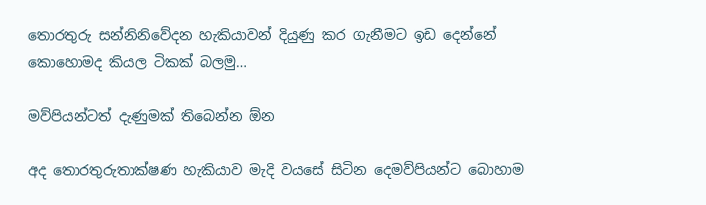තොරතුරු සන්නිනිවේදන හැකියාවන් දියුණු කර ගැනීමට ඉඩ දෙන්නේ කොහොමද කියල ටිකක් බලමු…

මව්පියන්ටත් දැණුමක් තිබෙන්න ඕන

අද තොරතුරුතාක්ෂණ හැකියාව මැදි වයසේ සිටින දෙමව්පියන්ට බොහාම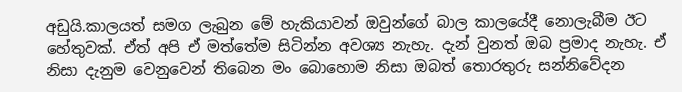අඩුයි.කාලයත් සමග ලැබුන මේ හැකියාවන් ඔවුන්ගේ බාල කාලයේදී නොලැබීම ඊට හේතුවක්. ඒත් අපි ඒ මත්තේම සිටින්න අවශ්‍ය නැහැ. දැන් වුනත් ඔබ ප්‍රමාද නැහැ. ඒ නිසා දැනුම වෙනුවෙන් තිබෙන මං බොහොම නිසා ඔබත් තොරතුරු සන්නිවේදන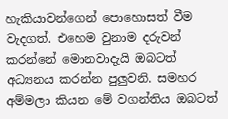හැකියාවන්ගෙන් පොහොසත් වීම වැදගත්. එහෙම වුනාම දරුවන් කරන්නේ මොනවාදැයි ඔබටත් අධ්‍යනය කරන්න පුලුවනි. සමහර අම්මලා කියන මේ වගන්තිය ඔබටත්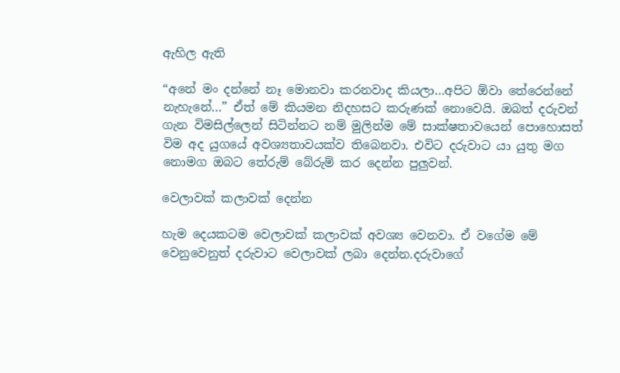ඇහිල ඇති

“අනේ මං දන්නේ නෑ මොනවා කරනවාද කියලා…අපිට ඕවා තේරෙන්නේ නැහැනේ…” ඒත් මේ කියමන නිදහසට කරුණක් නොවෙයි. ඔබත් දරුවන් ගැන විමසිල්ලෙන් සිටින්නට නම් මුලින්ම මේ සාක්ෂතාවයෙන් පොහොසත් විම අද යුගයේ අවශ්‍යතාවයක්ව තිබෙනවා. එවිට දරුවාට යා යුතු මග නොමග ඔබට තේරුම් බේරුම් කර දෙන්න පුලුවන්.

වෙලාවක් කලාවක් දෙන්න

හැම දෙයකටම වෙලාවක් කලාවක් අවශ්‍ය වෙනවා. ඒ වගේම මේ වෙනුවෙනුත් දරුවාට වෙලාවක් ලබා දෙන්න.දරුවාගේ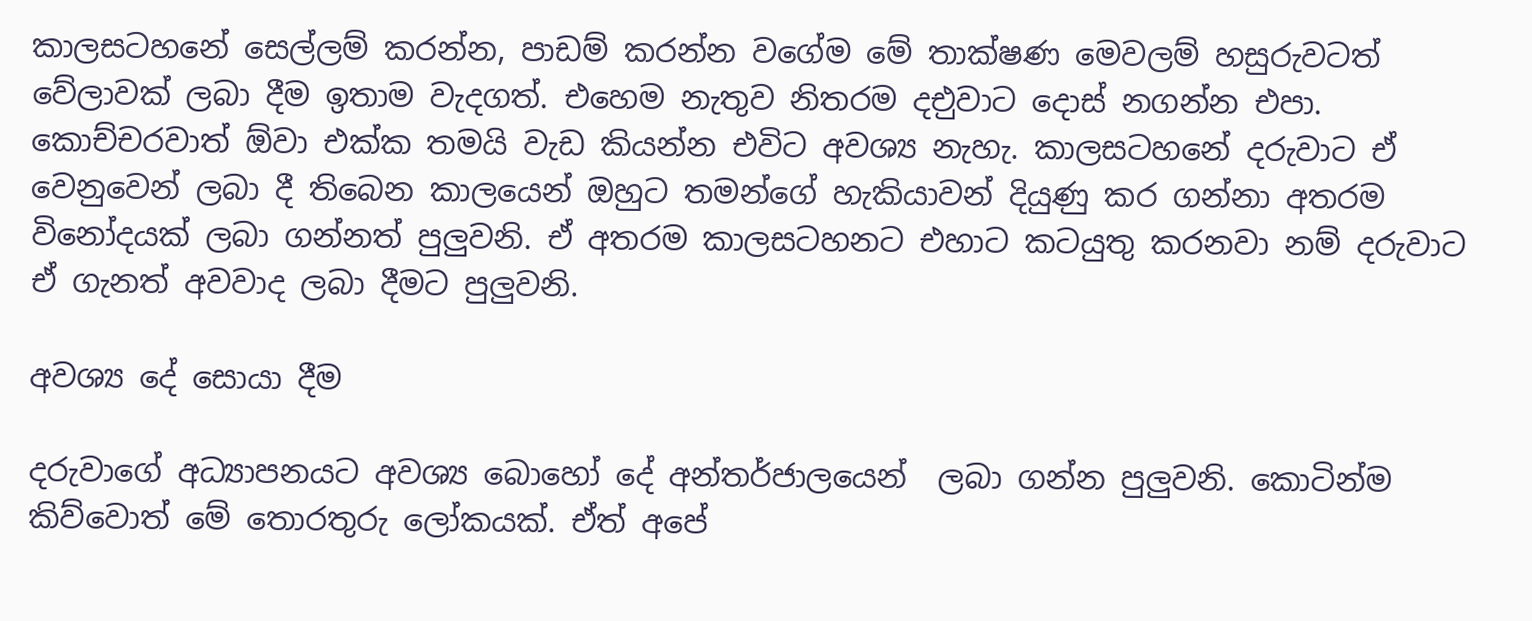කාලසටහනේ සෙල්ලම් කරන්න, පාඩම් කරන්න වගේම මේ ‍තාක්ෂණ මෙවලම් හසුරුවටත් වේලාවක් ලබා දීම ඉතාම වැදගත්. එහෙම නැතුව නිතරම දඑුවාට දොස් නගන්න එපා. කොච්චරවාත් ඕවා එක්ක තමයි වැඩ කියන්න එවිට අවශ්‍ය නැහැ. කාලසටහනේ දරුවාට ඒ වෙනුවෙන් ලබා දී තිබෙන කාලයෙන් ඔහුට තමන්ගේ හැකියාවන් දියුණු කර ගන්නා අතරම විනෝදයක් ලබා ගන්නත් පුලුවනි. ඒ අතරම කාලසටහනට එහාට කටයුතු කරනවා නම් දරුවාට ඒ ගැනත් අවවාද ලබා දීමට පුලුවනි.

අවශ්‍ය දේ සොයා දීම

දරුවාගේ අධ්‍යාපනයට අවශ්‍ය බොහෝ දේ අන්තර්ජාලයෙන්  ලබා ගන්න පුලුවනි. කොටින්ම කිව්වොත් මේ තොරතුරු ලෝකයක්. ඒත් අපේ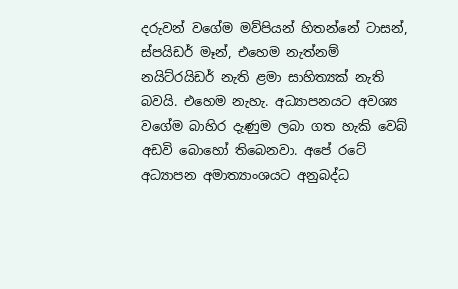දරුවන් වගේම මව්පියන් හිතන්නේ ටාසන්, ස්පයිඩර් මෑන්, එහෙම නැත්නම් නයිට්රයිඩර් නැති ළමා සාහිත්‍යක් නැති බවයි. එහෙම නැහැ. අධ්‍යාපනයට අවශ්‍ය වගේම බාහිර දැණුම ලබා ගත හැකි වෙබ් අඩවි බොහෝ තිබෙනවා. අපේ රටේ අධ්‍යාපන අමාත්‍යාංශයට අනුබද්ධ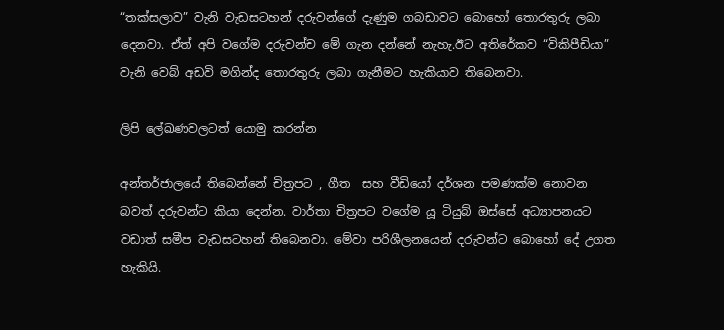“තක්සලාව” වැනි වැඩසටහන් දරුවන්ගේ දැණුම ගබඩාවට බොහෝ තොරතුරු ලබා දෙනවා. ඒත් අපි වගේම දරුවන්ච මේ ගැන දන්නේ නැහැ.ඊට අතිරේකව “විකිපීඩියා” වැනි වෙබ් අඩවි මගින්ද තොරතුරු ලබා ගැනීමට හැකියාව තිබෙනවා.

ලිපි ලේඛණවලටත් යොමු කරන්න

අන්තර්ජාලයේ තිබෙන්නේ චිත්‍රපට , ගීත  සහ වීඩියෝ දර්ශන පමණක්ම නොවන බවත් දරුවන්ට කියා දෙන්න. වාර්තා චිත්‍රපට වගේම යූ ටියුබ් ඔස්සේ අධ්‍යාපනයට වඩාත් සමීප වැඩසටහන් තිබෙනවා. මේවා පරිශීලනයෙන් දරුවන්ට බොහෝ දේ උගත හැකියි.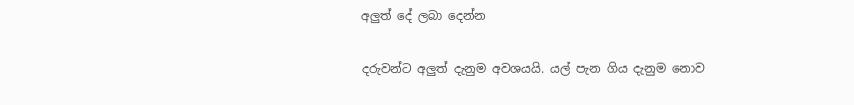අලුත් දේ ලබා දෙන්න

දරුවන්ට අලුත් දැනුම අවශයයි. යල් පැන ගිය දැනුම නොව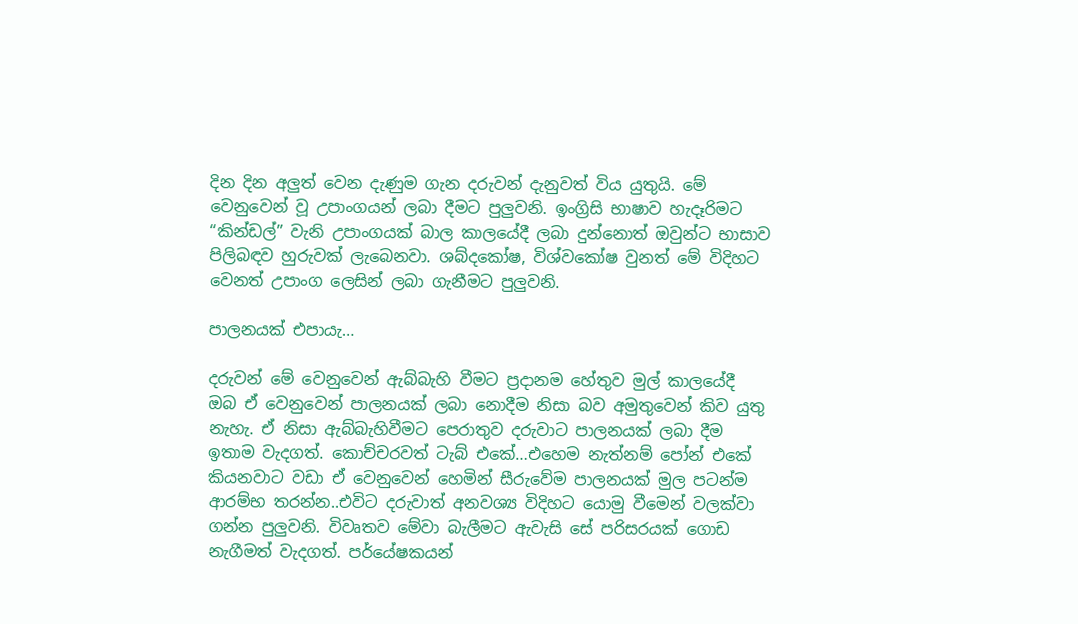දින දින අලුත් වෙන දැණුම ගැන දරුවන් දැනුවත් විය යුතුයි. මේ වෙනුවෙන් වූ උපාංගයන් ලබා දීමට පුලුවනි. ඉංග්‍රිසි භාෂාව හැදෑරිමට “කින්ඩල්” වැනි උපාංගයක් බාල කාලයේදී ලබා දුන්නොත් ඔවුන්ට භාසාව පිලිබඳව හුරුවක් ලැබෙනවා. ශබ්දකෝෂ, විශ්වකෝෂ වුනත් මේ විදිහට වෙනත් උපාංග ලෙසින් ලබා ගැනීමට පුලුවනි.

පාලනයක් එපායැ…

දරුවන් මේ වෙනුවෙන් ඇබ්බැහි වීමට ප්‍රදානම හේතුව මුල් කාලයේදී ඔබ ඒ වෙනුවෙන් පාලනයක් ලබා නොදීම නිසා බව අමුතුවෙන් කිව යුතු නැහැ. ඒ නිසා ඇබ්බැහිවීමට පෙරාතුව දරුවාට පාලනයක් ලබා දීම ඉතාම වැදගත්. කොච්චරවත් ටැබ් එකේ…එහෙම නැත්නම් පෝන් එකේ කියනවාට වඩා ඒ වෙනුවෙන් හෙමින් සීරුවේම පාලනයක් මුල පටන්ම ආරම්භ තරන්න..එවිට දරුවාත් අනවශ්‍ය විදිහට යොමු වීමෙන් වලක්වා ගන්න පුලුවනි. විවෘතව මේවා බැලීමට ඇවැසි සේ පරිසරයක් ගොඩ නැගීමත් වැදගත්. පර්යේෂකයන්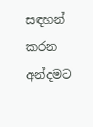සඳහන් කරන අන්දමට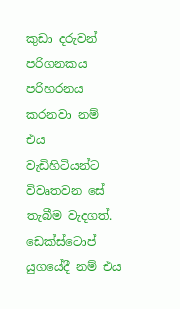කුඩා දරුවන් පරිගනකය පරිහරනය කරනවා නම් එය වැඩිහිටියන්ට විවෘතවන සේ තැබීම වැදගත්. ඩෙක්ස්ටොප් යුගයේදී නම් එය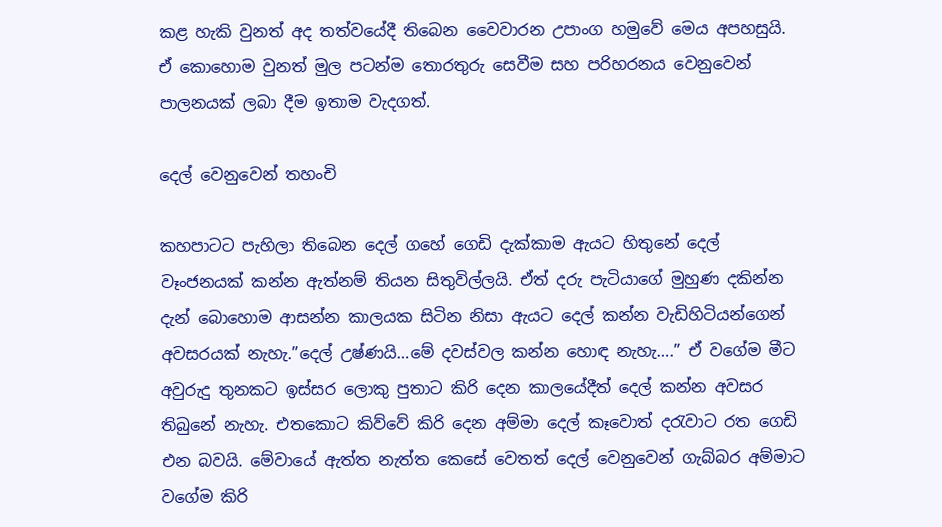කළ හැකි වුනත් අද තත්වයේදී තිබෙන වෛවාරන උපාංග හමුවේ මෙය අපහසුයි. ඒ කොහොම වුනත් මුල පටන්ම තොරතුරු සෙවීම සහ පරිහරනය වෙනුවෙන් පාලනයක් ලබා දීම ඉතාම වැදගත්.

දෙල් වෙනුවෙන් තහංචි

කහපාටට පැහිලා තිබෙන දෙල් ගහේ ගෙඩි දැක්කාම ඇයට හිතුනේ දෙල් වෑංජනයක් කන්න ඇත්නම් තියන සිතුවිල්ලයි. ඒත් දරු පැටියාගේ මුහුණ දකින්න දැන් බොහොම ආසන්න කාලයක සිටින නිසා ඇයට දෙල් කන්න වැඩිහිටියන්ගෙන් අවසරයක් නැහැ.”දෙල් උෂ්ණයි…මේ දවස්වල කන්න හොඳ නැහැ….” ඒ වගේම මීට අවුරුදු තුනකට ඉස්සර ලොකු පුතාට කිරි දෙන කාලයේදීත් දෙල් කන්න අවසර තිබුනේ නැහැ. එතකොට කිව්වේ කිරි දෙන අම්මා දෙල් කෑවොත් දරැවාට රත ගෙඩි එන බවයි. මේවායේ ඇත්ත නැත්ත කෙසේ වෙතත් දෙල් වෙනුවෙන් ගැබ්බර අම්මාට වගේම කිරි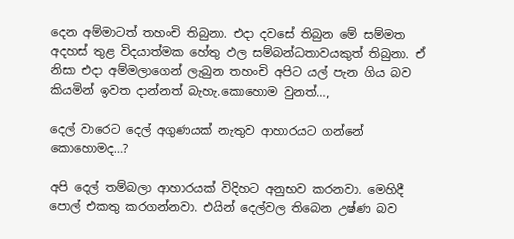දෙන අම්මාටත් තහංචි තිබුනා. එදා දවසේ තිබුන මේ සම්මත අදහස් තුළ විදයාත්මක හේතු ඵල සම්බන්ධතාවයකුත් තිබුනා. ඒ නිසා එදා අම්මලාගෙන් ලැබුන තහංචි අපිට යල් පැන ගිය බව කියමින් ඉවත දාන්නත් බැහැ.කොහොම වුනත්…,

දෙල් වාරෙට දෙල් අගුණයක් නැතුව ආහාරයට ගන්නේ කොහොමද…?

අපි දෙල් තම්බලා ආහාරයක් විදිහට අනුභව කරනවා. මෙහිදී පොල් එකතු කරගන්නවා. එයින් දෙල්වල තිබෙන උෂ්ණ බව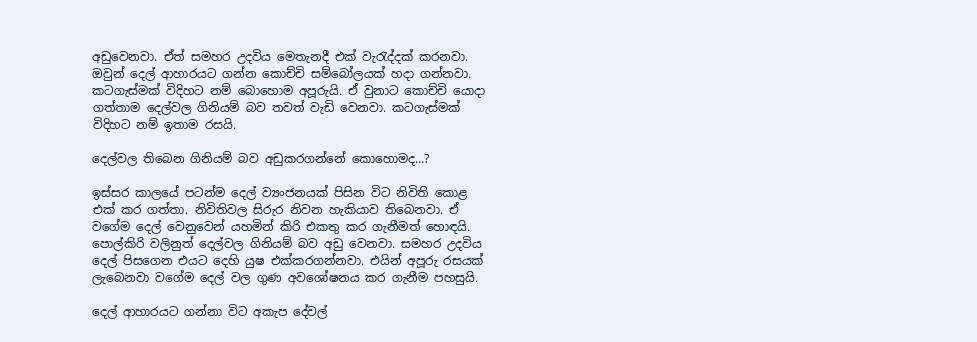අඩුවෙනවා. ඒත් සමහර උදවිය මෙතැනදී එක් වැරැද්දක් කරනවා. ඔවුන් දෙල් ආහාරයට ගන්න කොච්චි සම්බෝලයක් හදා ගන්නවා. කටගැස්මක් විදිහට නම් බොහොම අපූරුයි. ඒ වුනාට කොච්චි යොදා ගත්තාම දෙල්වල ගිනියම් බව තවත් වැඩි වෙනවා. කටගැස්මක් විදිහට නම් ඉතාම රසයි.

දෙල්වල තිබෙන ගිනියම් බව අඩුකරගන්නේ කොහොමද…?

ඉස්සර කාලයේ පටන්ම දෙල් ව්‍යංජනයක් පිසින විට නිවිති කොළ එක් කර ගත්තා. නිවිතිවල සිරුර නිවන හැකියාව තිබෙනවා. ඒ වගේම දෙල් වෙනුවෙන් යහමින් කිරි එකතු කර ගැනීමත් හොඳයි. පොල්කිරි වලිනුත් දෙල්වල ගිනියම් බව අඩු වෙනවා. සමහර උදවිය දෙල් පිසගෙන එයට දෙහි යුෂ එක්කරගන්නවා. එයින් අපූරු රසයක් ලැබෙනවා වගේම දෙල් වල ගුණ අවශෝෂනය කර ගැනීම පහසුයි.

දෙල් ආහාරයට ගන්නා විට අකැප දේවල්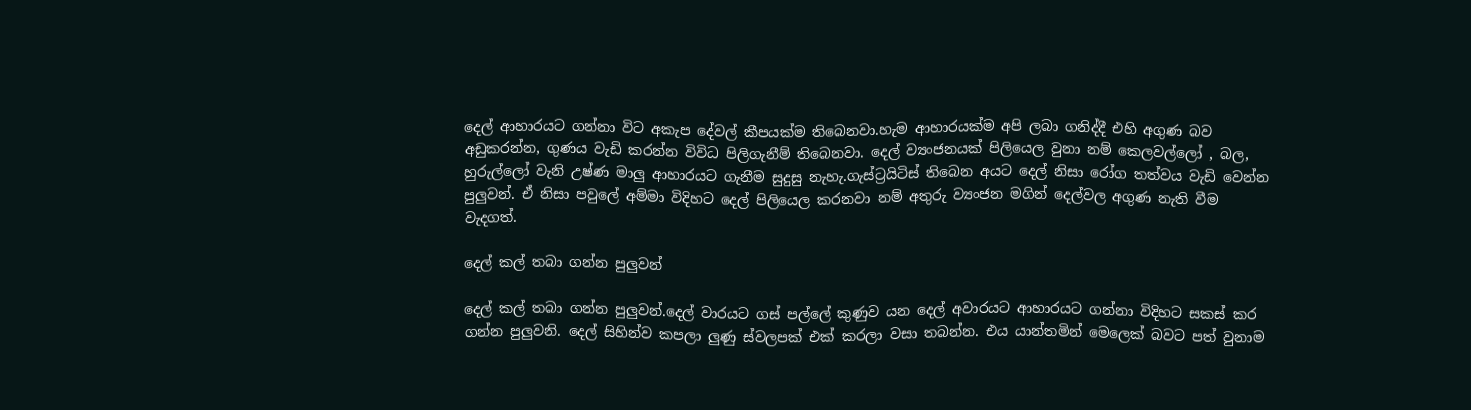දෙල් ආහාරයට ගන්නා විට අකැප දේවල් කීපයක්ම තිබෙනවා.හැම ආහාරයක්ම අපි ලබා ගනිද්දී එහි අගුණ බව අඩුකරන්න, ගුණය වැඩි කරන්න විවිධ පිලිගැනීම් තිබෙනවා. දෙල් ව්‍යංජනයක් පිලියෙල වුනා නම් කෙලවල්ලෝ , බල, හුරුල්ලෝ වැනි උෂ්ණ මාලු ආහාරයට ගැනීම සුදුසු නැහැ.ගැස්ට්‍රයිටිස් තිබෙන අයට දෙල් නිසා රෝග තත්වය වැඩි වෙන්න පුලුවන්. ඒ නිසා පවුලේ අම්මා විදිහට දෙල් පිලියෙල කරනවා නම් අතුරු ව්‍යංජන මගින් දෙල්වල අගුණ නැති වීම වැදගත්.

දෙල් කල් තබා ගන්න පුලුවන්

දෙල් කල් තබා ගන්න පුලුවන්.දෙල් වාරයට ගස් පල්ලේ කුණුව යන දෙල් අවාරයට ආහාරයට ගන්නා විදිහට සකස් කර ගන්න පුලුවනි. දෙල් සිහින්ව කපලා ලුණු ස්වලපක් එක් කරලා වසා තබන්න. එය යාන්තමින් මෙලෙක් බවට පත් වුනාම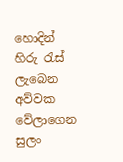හොදින් හිරු රැස් ලැබෙන අව්වක වේලාගෙන සුලං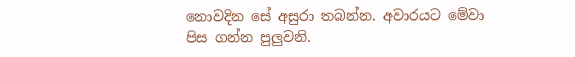නොවදින සේ අසුරා තබන්න. අවාරයට මේවා පිස ගන්න පුලුවනි.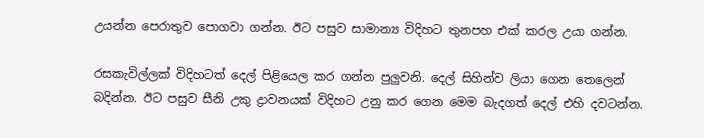උයන්න පෙරාතුව පොගවා ගන්න. ඊට පසුව සාමාන්‍ය විදිහට තුනපහ එක් කරල උයා ගන්න.

රසකැවිල්ලක් විදිහටත් දෙල් පිළියෙල කර ගන්න පුලුවනි. දෙල් සිහින්ව ලියා ගෙන තෙලෙන් බදින්න. ඊට පසුව සීනි උකු ද්‍රාවනයක් විදිහට උනු කර ගෙන මෙම බැදගත් දෙල් එහි දවටන්න.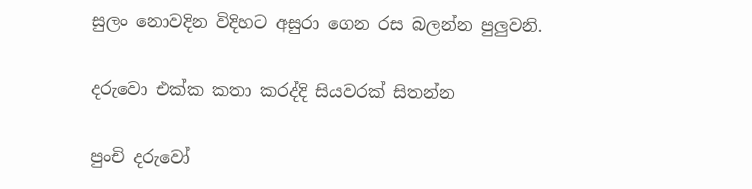සුලං නොවදින විදිහට අසුරා ගෙන රස බලන්න පුලුවනි.

දරුවො එක්ක කතා කරද්දි සියවරක් සිතන්න

පුංචි දරුවෝ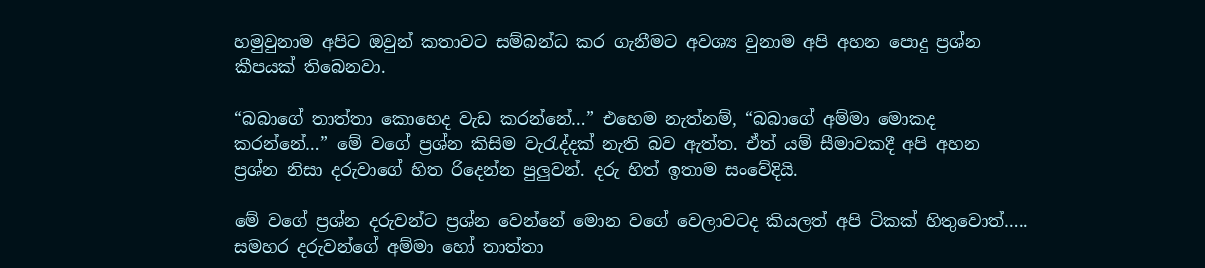හමුවුනාම අපිට ඔවුන් කතාවට සම්බන්ධ කර ගැනීමට අවශ්‍ය වුනාම අපි අහන පොදු ප්‍රශ්න කීපයක් තිබෙනවා.

“බබාගේ තාත්තා කොහෙද වැඩ කරන්නේ…” එහෙම නැත්නම්, “බබාගේ අම්මා මොකද කරන්නේ…” මේ වගේ ප්‍රශ්න කිසිම වැරැද්දක් නැති බව ඇත්ත. ඒත් යම් සීමාවකදී අපි අහන ප්‍රශ්න නිසා දරුවාගේ හිත රිදෙන්න පුලුවන්. දරු හිත් ඉතාම සංවේදියි.

මේ වගේ ප්‍රශ්න දරුවන්ට ප්‍රශ්න වෙන්නේ මොන වගේ වෙලාවටද කියලත් අපි ටිකක් හිතුවොත්….. සමහර දරුවන්ගේ අම්මා හෝ තාත්තා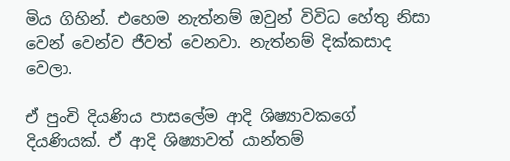මිය ගිහින්. එහෙම නැත්නම් ඔවුන් විවිධ හේතු නිසා වෙන් වෙන්ව ජීවත් වෙනවා. නැත්නම් දික්කසාද වෙලා.

ඒ පුංචි දියණිය පාසලේම ආදි ශිෂ්‍යාවකගේ දියණියක්. ඒ ආදි ශිෂ්‍යාවත් යාන්තම්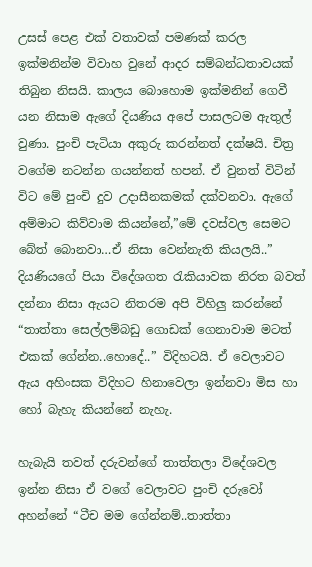උසස් පෙළ එක් වතාවක් පමණක් කරල ඉක්මනින්ම විවාහ වුනේ ආදර සම්බන්ධතාවයක් තිබුන නිසයි. කාලය බොහොම ඉක්මනින් ගෙවී යන නිසාම ඇගේ දියණිය අපේ පාසලටම ඇතුල් වුණා. පුංචි පැටියා අකුරු කරන්නත් දක්ෂයි. චිත්‍ර වගේම නටන්න ගයන්නත් හපන්. ඒ වුනත් විටින් විට මේ පුංචි දුව උදාසීනකමක් දක්වනවා. ඇගේ අම්මාට කිව්වාම කියන්නේ,”මේ දවස්වල සෙමට බේත් බොනවා…ඒ නිසා වෙන්නැති කියලයි..” දියණියගේ පියා විදේශගත රැකියාවක නිරත බවත් දන්නා නිසා ඇයට නිතරම අපි විහිලු කරන්නේ “තාත්තා සෙල්ලම්බඩු ගොඩක් ගෙනාවාම මටත් එකක් ගේන්න..හො‍දේ..” විදිහටයි. ඒ වෙලාවට ඇය අහිංසක විදිහට හිනාවෙලා ඉන්නවා මිස හා හෝ බැහැ කියන්නේ නැහැ.

හැබැයි තවත් දරුවන්ගේ තාත්තලා විදේශවල ඉන්න නිසා ඒ වගේ වෙලාවට පුංචි දරුවෝ අහන්නේ “ටීච මම ගේන්නම්..තාත්තා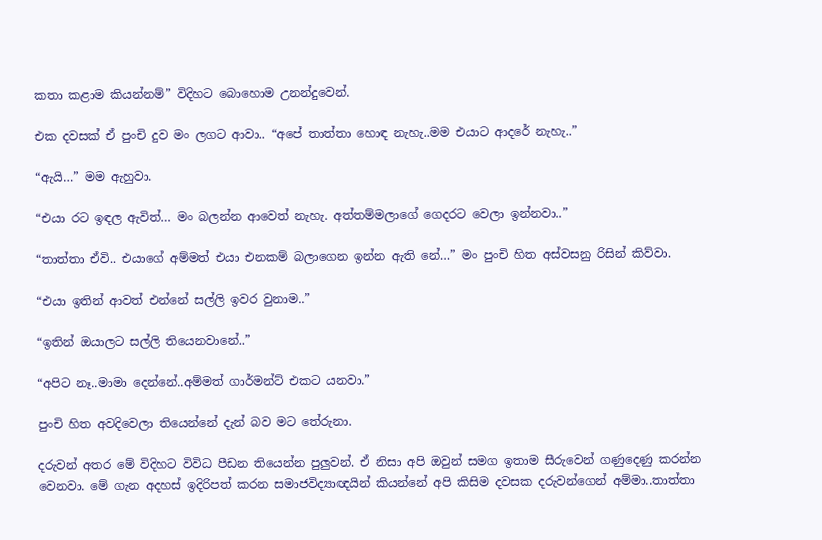කතා කළාම කියන්නම්” විදිහට බොහොම උනන්දුවෙන්.

එක දවසක් ඒ පුංචි දුව මං ලගට ආවා.. “අපේ තාත්තා හොඳ නැහැ..මම එයාට ආදරේ නැහැ..”

“ඇයි…” මම ඇහුවා.

“එයා රට ඉඳල ඇවිත්… මං බලන්න ආවෙත් නැහැ. අත්තම්මලාගේ ගෙදරට වෙලා ඉන්නවා..”

“තාත්තා ඒවි.. එයාගේ අම්මත් එයා එනකම් බලාගෙන ඉන්න ඇති‍ නේ…” මං පුංචි හිත අස්වසනු රිසින් කිව්වා.

“එයා ඉතින් ආවත් එන්නේ සල්ලි ඉවර වුනාම..”

“ඉතින් ඔයාලට සල්ලි තියෙනවානේ..”

“අපිට නෑ..මාමා දෙන්නේ..අම්මත් ගාර්මන්ට් එකට යනවා.”

පුංචි හිත අවදිවෙලා තියෙන්නේ දැන් බව මට තේරුනා.

දරුවන් අතර මේ විදිහට විවිධ පීඩන තියෙන්න පුලුවන්. ඒ නිසා අපි ඔවුන් සමග ඉතාම සීරුවෙන් ගණුදෙණු කරන්න වෙනවා. මේ ගැන අදහස් ඉදිරිපත් කරන සමාජවිද්‍යාඥයින් කියන්නේ අපි කිසිම දවසක දරුවන්ගෙන් අම්මා..තාත්තා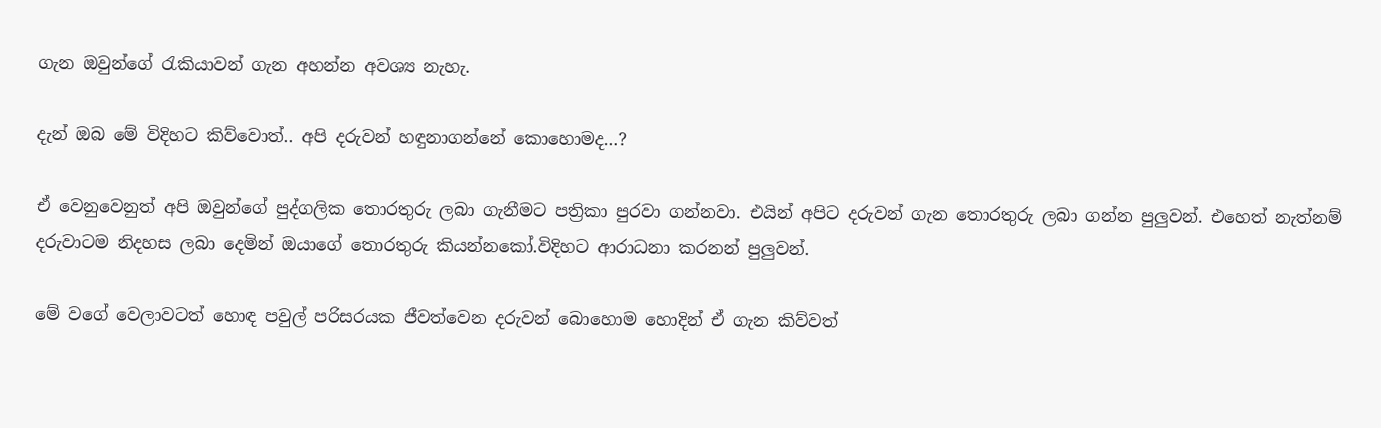ගැන ඔවුන්ගේ රැකියාවන් ගැන අහන්න අවශ්‍ය නැහැ.

දැන් ඔබ මේ විදිහට කිව්වොත්.. අපි දරුවන් හඳුනාගන්නේ කොහොමද…?

ඒ වෙනුවෙනුත් අපි ඔවුන්ගේ පුද්ගලික තොරතුරු ලබා ගැනීමට පත්‍රිකා පුරවා ගන්නවා. එයින් අපිට දරුවන් ගැන තොරතුරු ලබා ගන්න පුලුවන්. එහෙත් නැත්නම් දරුවාටම නිදහස ලබා දෙමින් ඔයාගේ තොරතුරු කියන්නකෝ.විදිහට ආරාධනා කරනන් පුලුවන්.

මේ වගේ වෙලාවටත් හොඳ පවුල් පරිසරයක ජීවත්වෙන දරුවන් බොහොම හොදින් ඒ ගැන කිව්වත්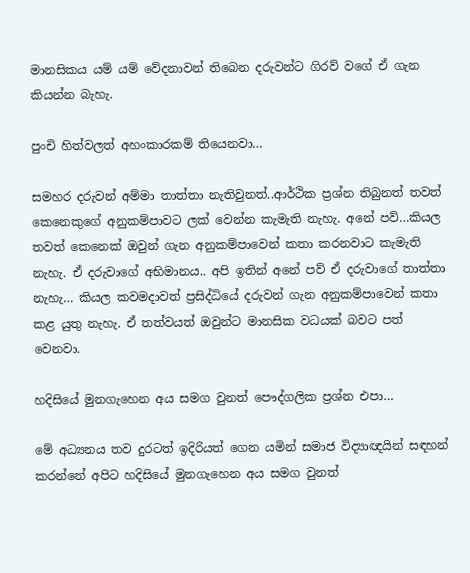මානසිකය යම් යම් වේදනාවන් තිබෙන දරුවන්ට ගිරව් වගේ ඒ ගැන කියන්න බැහැ.

පුංචි හිත්වලත් අහංකාරකම් තියෙනවා…

සමහර දරුවන් අම්මා තාත්තා නැතිවුනත්..ආර්ථික ප්‍රශ්න තිබුනත් තවත් කෙනෙකුගේ අනුකම්පාවට ලක් වෙන්න කැමැති නැහැ. අනේ පව්…කියල තවත් කෙනෙක් ඔවුන් ගැන අනුකම්පාවෙන් කතා කරනවාට කැමැති නැහැ. ඒ දරුවාගේ අභිමානය.. අපි ඉතින් අනේ පව් ඒ දරුවාගේ තාත්තා නැහැ… කියල කවමදාවත් ප්‍රසිද්ධියේ දරුවන් ගැන අනුකම්පාවෙන් කතා කළ යුතු නැහැ. ඒ තත්වයත් ඔවුන්ට මානසික වධයක් බවට පත් වෙනවා.

හදිසියේ මුනගැහෙන අය සමග වුනත් පෞද්ගලික ප්‍රශ්න එපා…

මේ අධ්‍යනය තව දුරටත් ඉදිරියත් ගෙන යමින් සමාජ විද්‍යාඥයින් සඳහන් කරන්නේ අපිට හදිසියේ මුනගැහෙන අය සමග වුනත්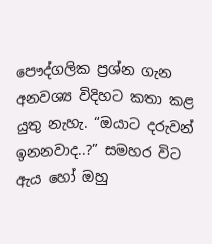පෞද්ගලික ප්‍රශ්න ගැන අනවශ්‍ය විදිහට කතා කළ යුතු නැහැ. “ඔයාට දරුවන් ඉනනවාද..?” සමහර විට ඇය හෝ ඔහු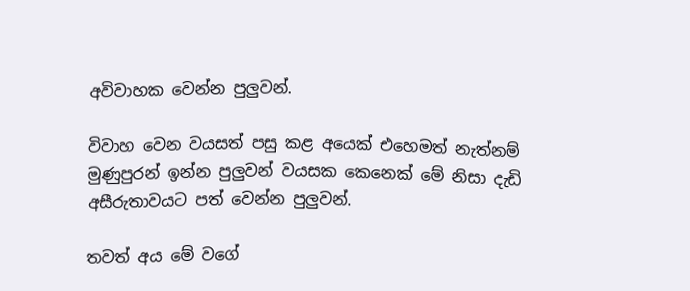අවිවාහක වෙන්න පුලුවන්.

විවාහ වෙන වයසත් පසු කළ අයෙක් එහෙමත් නැත්නම් මුණුපුරන් ඉන්න පුලුවන් වයසක කෙනෙක් මේ නිසා දැඩි අසීරුතාවයට පත් වෙන්න පුලුවන්.

තවත් අය මේ වගේ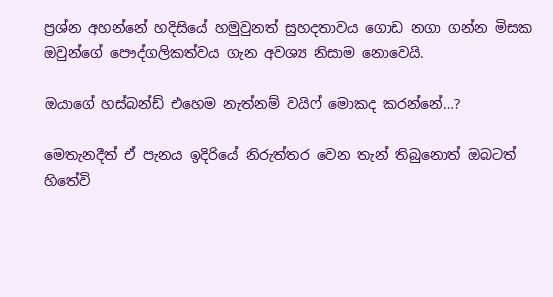ප්‍රශ්න අහන්නේ හදිසියේ හමුවුනත් සුහදතාවය ගොඩ නගා ගන්න මිසක ඔවුන්ගේ පෞද්ගලිකත්වය ගැන අවශ්‍ය නිසාම නොවෙයි.

ඔයාගේ හස්බන්ඩ් එහෙම නැත්නම් වයිෆ් මොකද කරන්නේ…?

මෙතැනදීත් ඒ පැනය ඉදිරියේ නිරුත්තර වෙන තැන් තිබුනොත් ඔබටත් හිතේවි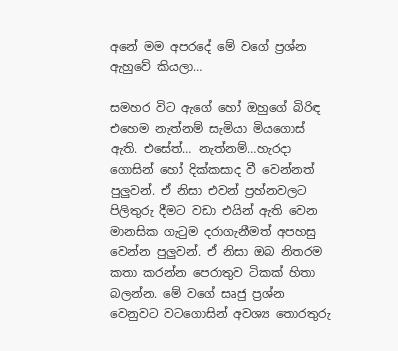අනේ මම අපරදේ මේ වගේ ප්‍රශ්න ඇහුවේ කියලා…

සමහර විට ඇගේ හෝ ඔහුගේ බිරිඳ එහෙම නැත්නම් සැමියා මියගොස් ඇති. එ‍සේත්… නැත්නම්…හැරදා ගොසින් හෝ දික්කසාද වී වෙන්නත් පුලුවන්. ඒ නිසා එවන් ප්‍රහ්නවලට පිලිතුරු දීමට වඩා එයින් ඇති වෙන මානසික ගැටුම දරාගැනීමත් අපහසු වෙන්න පුලුවන්. ඒ නිසා ඔබ නිතරම කතා කරන්න පෙරාතුව ටිකක් හිතා බලන්න. මේ වගේ සෘජු ප්‍රශ්න වෙනුවට වටගොසින් අවශ්‍ය තොරතුරු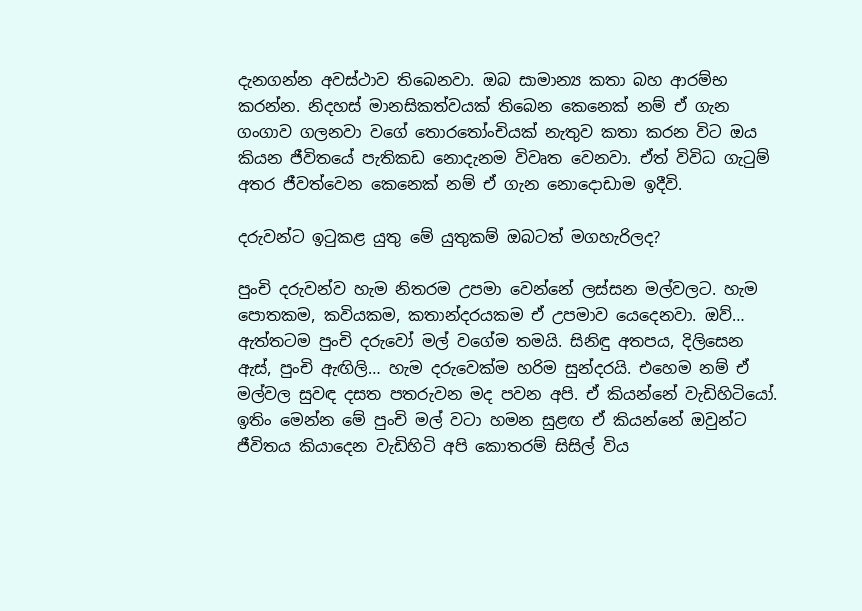දැනගන්න අවස්ථාව තිබෙනවා. ඔබ සාමාන්‍ය කතා බහ ආරම්භ කරන්න. නිදහස් මානසිකත්වයක් තිබෙන කෙනෙක් නම් ඒ ගැන ගංගාව ගලනවා වගේ තොරතෝංචියක් නැතුව කතා කරන විට ඔය කියන ජීවිතයේ පැතිකඩ නොදැනම විවෘත වෙනවා. ඒත් විවිධ ගැටුම් අතර ජීවත්වෙන කෙනෙක් නම් ඒ ගැන නොදොඩාම ඉදීවි.

දරුවන්ට ඉටුකළ යුතු මේ යුතුකම් ඔබටත් මගහැරිලද?

පුංචි දරුවන්ව හැම නිතරම උපමා වෙන්නේ ලස්සන මල්වලට. හැම පොතකම, කවියකම, කතාන්දරයකම ඒ උපමාව යෙදෙනවා. ඔව්… ඇත්තටම පුංචි දරුවෝ මල් වගේම තමයි. සිනිඳු අතපය, දිලිසෙන ඇස්, පුංචි ඇඟිලි… හැම දරුවෙක්ම හරිම සුන්දරයි. එහෙම නම් ඒ මල්වල සුවඳ දසත පතරුවන මද පවන අපි. ඒ කියන්නේ වැඩිහිටියෝ. ඉතිං මෙන්න මේ පුංචි මල් වටා හමන සුළඟ ඒ කියන්නේ ඔවුන්ට ජීවිතය කියාදෙන වැඩිහිටි අපි කොතරම් සිසිල් විය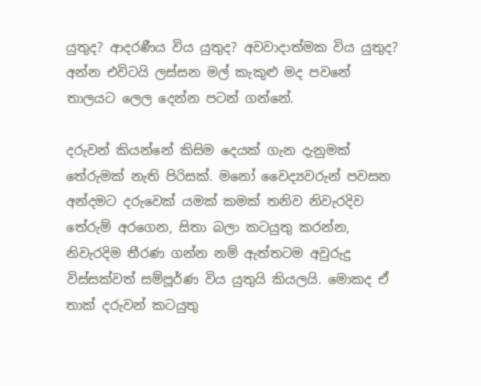යුතුද? ආදරණීය විය යුතුද? අවවාදාත්මක විය යුතුද? අන්න එවිටයි ලස්සන මල් කැකුළු මද පවනේ තාලයට ලෙල දෙන්න පටන් ගන්නේ.

දරුවන් කියන්නේ කිසිම දෙයක් ගැන දැනුමක් තේරුමක් නැති පිරිසක්. මනෝ වෛද්‍යවරුන් පවසන අන්දමට දරුවෙක් යමක් කමක් තනිව නිවැරදිව තේරුම් අරගෙන, සිතා බලා කටයුතු කරන්න, නිවැරදිම තීරණ ගන්න නම් ඇත්තටම අවුරුදු විස්සක්වත් සම්පූර්ණ විය යුතුයි කියලයි. මොකද ඒ තාක් දරුවන් කටයුතු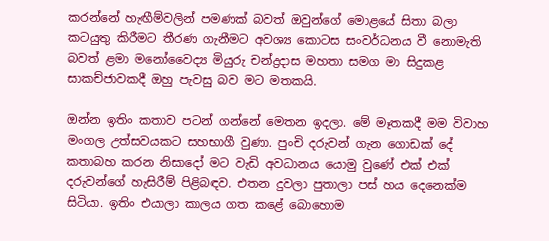කරන්නේ හැඟීම්වලින් පමණක් බවත් ඔවුන්ගේ මොළයේ සිතා බලා කටයුතු කිරීමට තීරණ ගැනීමට අවශ්‍ය කොටස සංවර්ධනය වී නොමැති බවත් ළමා මනෝවෛද්‍ය මියුරු චන්ද්‍රදාස මහතා සමග මා සිදුකළ සාකච්ජාවකදී ඔහු පැවසු බව මට මතකයි.

ඔන්න ඉතිං කතාව පටන් ගන්නේ මෙතන ඉදලා. මේ මෑතකදී මම විවාහ මංගල උත්සවයකට සහභාගී වුණා. පුංචි දරුවන් ගැන ගොඩක් දේ කතාබහ කරන නිසාදෝ මට වැඩි අවධානය යොමු වුණේ එක් එක් දරුවන්ගේ හැසිරීම් පිළිබඳව. එතන දුවලා පුතාලා පස් හය දෙනෙක්ම සිටියා. ඉතිං එයාලා කාලය ගත කළේ බොහොම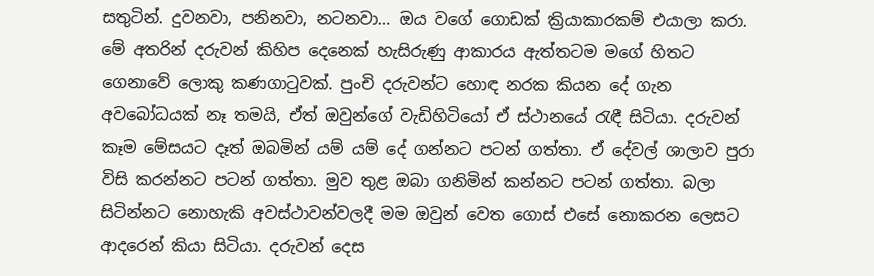සතුටින්. දුවනවා, පනිනවා, නටනවා… ඔය වගේ ගොඩක් ක්‍රියාකාරකම් එයාලා කරා. මේ අතරින් දරුවන් කිහිප දෙනෙක් හැසිරුණු ආකාරය ඇත්තටම මගේ හිතට ගෙනාවේ ලොකු කණගාටුවක්. පුංචි දරුවන්ට හොඳ නරක කියන දේ ගැන අවබෝධයක් නෑ තමයි, ඒත් ඔවුන්ගේ වැඩිහිටියෝ ඒ ස්ථානයේ රැඳී සිටියා. දරුවන් කෑම මේසයට දෑත් ඔබමින් යම් යම් දේ ගන්නට පටන් ගත්තා. ඒ දේවල් ශාලාව පුරා විසි කරන්නට පටන් ගත්තා. මුව තුළ ඔබා ගනිමින් කන්නට පටන් ගත්තා. බලා සිටින්නට නොහැකි අවස්ථාවන්වලදී මම ඔවුන් වෙත ගොස් එසේ නොකරන ලෙසට ආදරෙන් කියා සිටියා. දරුවන් දෙස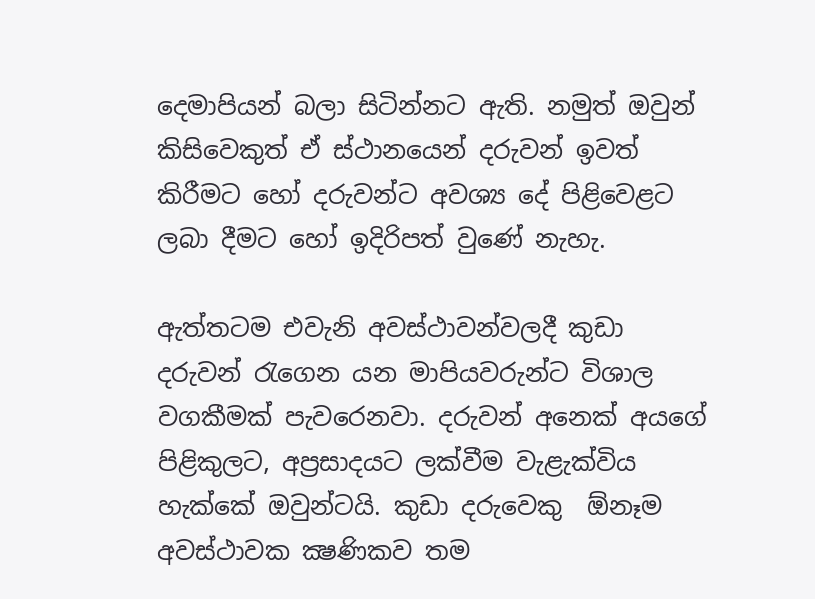දෙමාපියන් බලා සිටින්නට ඇති. නමුත් ඔවුන් කිසිවෙකුත් ඒ ස්ථානයෙන් දරුවන් ඉවත් කිරීමට හෝ දරුවන්ට අවශ්‍ය දේ පිළිවෙළට ලබා දීමට හෝ ඉදිරිපත් වුණේ නැහැ.

ඇත්තටම එවැනි අවස්ථාවන්වලදී කුඩා දරුවන් රැගෙන යන මාපියවරුන්ට විශාල වගකීමක් පැවරෙනවා. දරුවන් අනෙක් අයගේ පිළිකුලට, අප්‍රසාදයට ලක්වීම වැළැක්විය හැක්කේ ඔවුන්ටයි. කුඩා දරුවෙකු  ඕනෑම අවස්ථාවක ක්‍ෂණිකව තම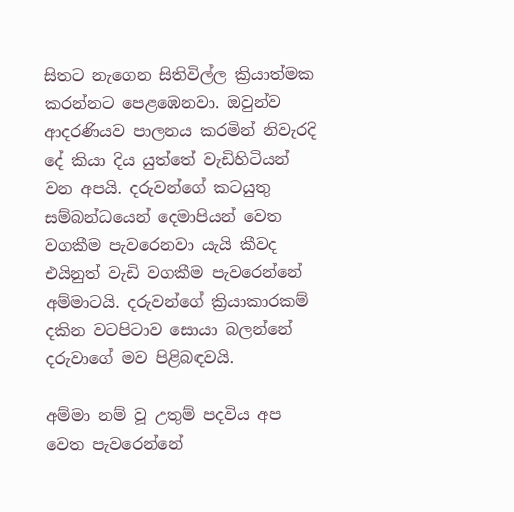සිතට නැගෙන සිතිවිල්ල ක්‍රියාත්මක කරන්නට පෙළඹෙනවා. ඔවුන්ව ආදරණියව පාලනය කරමින් නිවැරදි දේ කියා දිය යුත්තේ වැඩිහිටියන් වන අපයි. දරුවන්ගේ කටයුතු සම්බන්ධයෙන් දෙමාපියන් වෙත වගකීම පැවරෙනවා යැයි කීවද එයිනුත් වැඩි වගකීම පැවරෙන්නේ අම්මාටයි. දරුවන්ගේ ක්‍රියාකාරකම් දකින වටපිටාව සොයා බලන්නේ දරුවාගේ මව පිළිබඳවයි.

අම්මා නම් වූ උතුම් පදවිය අප වෙත පැවරෙන්නේ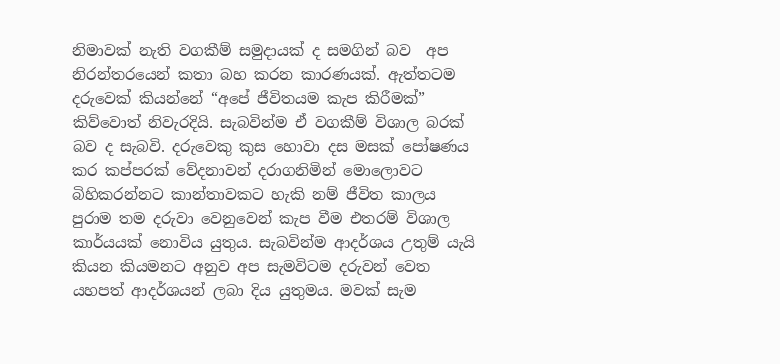නිමාවක් නැති වගකීම් සමුදායක් ද සමගින් බව  අප නිරන්තරයෙන් කතා බහ කරන කාරණයක්. ඇත්තටම දරුවෙක් කියන්නේ “අපේ ජීවිතයම කැප කිරීමක්” කිව්වොත් නිවැරදියි. සැබවින්ම ඒ වගකීම් විශාල බරක් බව ද සැබවි. දරුවෙකු කුස හොවා දස මසක් පෝෂණය කර කප්පරක් වේදනාවන් දරාගනිමින් මොලොවට බිහිකරන්නට කාන්තාවකට හැකි නම් ජීවිත කාලය පුරාම තම දරුවා වෙනුවෙන් කැප වීම එතරම් විශාල කාර්යයක් නොවිය යුතුය. සැබවින්ම ආදර්ශය උතුම් යැයි කියන කියමනට අනුව අප සැමවිටම දරුවන් වෙත යහපත් ආදර්ශයන් ලබා දිය යුතුමය. මවක් සැම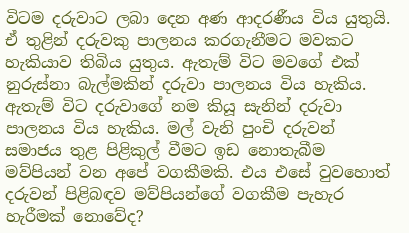විටම දරුවාට ලබා දෙන අණ ආදරණීය විය යුතුයි. ඒ තුළින් දරුවකු පාලනය කරගැනීමට මවකට හැකියාව තිබිය යුතුය. ඇතැම් විට මවගේ එක් නුරුස්නා බැල්මකින් දරුවා පාලනය විය හැකිය. ඇතැම් විට දරුවාගේ නම කියූ සැනින් දරුවා පාලනය විය හැකිය. මල් වැනි පුංචි දරුවන් සමාජය තුළ පිළිකුල් වීමට ඉඩ නොතැබීම මව්පියන් වන අපේ වගකීමකි. එය එසේ වුවහොත් දරුවන් පිළිබඳව මව්පියන්ගේ වගකීම පැහැර හැරීමක් නොවේද?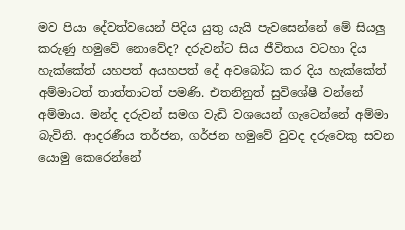මව පියා දේවත්වයෙන් පිදිය යුතු යැයි පැවසෙන්නේ මේ සියලු කරුණු හමුවේ නොවේද? දරුවන්ට සිය ජීවිතය වටහා දිය හැක්කේත් යහපත් අයහපත් දේ අවබෝධ කර දිය හැක්කේත් අම්මාටත් තාත්තාටත් පමණි. එතනිනුත් සුවිශේෂී වන්නේ අම්මාය. මන්ද දරුවන් සමග වැඩි වශයෙන් ගැටෙන්නේ අම්මා බැවිනි. ආදරණීය තර්ජන, ගර්ජන හමුවේ වුවද දරුවෙකු සවන යොමු කෙරෙන්නේ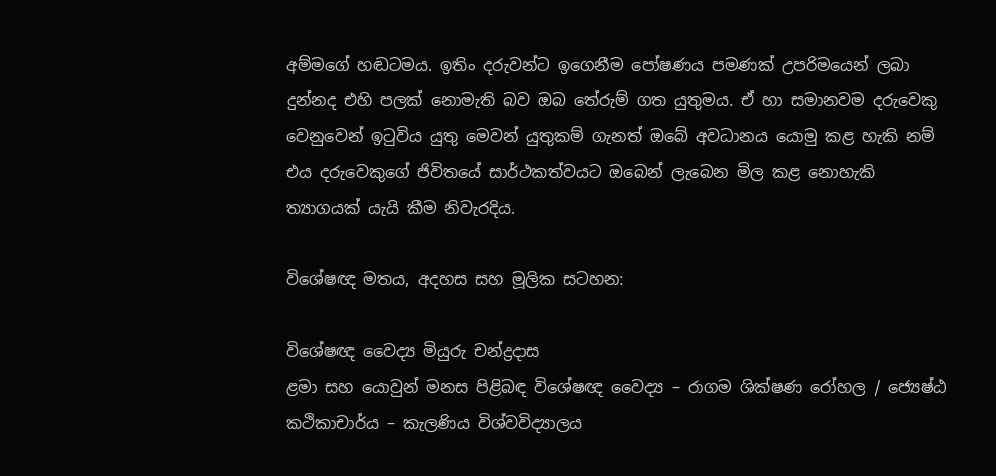අම්මගේ හඬටමය. ඉතිං දරුවන්ට ඉගෙනීම පෝෂණය පමණක් උපරිමයෙන් ලබා දුන්නද එහි පලක් නොමැති බව ඔබ තේරුම් ගත යුතුමය. ඒ හා සමානවම දරුවෙකු වෙනුවෙන් ඉටුවිය යුතු මෙවන් යුතුකම් ගැනත් ඔබේ අවධානය යොමු කළ හැකි නම් එය දරුවෙකුගේ ජිවිතයේ සාර්ථකත්වයට ඔබෙන් ලැබෙන මිල කළ නොහැකි ත්‍යාගයක් යැයි කීම නිවැරදිය.

විශේෂඥ මතය, අදහස සහ මූලික සටහන:

විශේෂඥ වෛද්‍ය මියුරු චන්ද්‍රදාස
ළමා සහ යොවුන් මනස පිළිබඳ විශේෂඥ වෛද්‍ය – රාගම ශික්ෂණ රෝහල / ජ්‍යෙෂ්ඨ කථිකාචාර්ය – කැලණිය විශ්වවිද්‍යාලය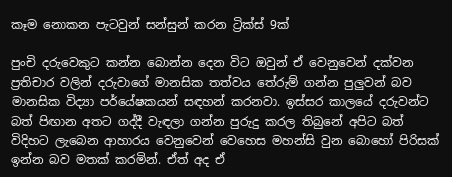කෑම නොකන පැටවුන් සන්සුන් කරන ට්‍රික්ස් 9ක්

පුංචි දරුවෙකුට කන්න බොන්න දෙන විට ඔවුන් ඒ වෙනුවෙන් දක්වන ප්‍රතිචාර වලින් දරුවාගේ මානසික තත්වය තේරුම් ගන්න පුලුවන් බව මානසික විද්‍යා පර්යේෂකයන් සඳහන් කරනවා. ඉස්සර කාලයේ දරුවන්ට බත් පිඟාන අතට ගද්දී වැඳලා ගන්න පුරුදු කරල තිබුනේ අපිට බත් විදිහට ලැබෙන ආහාරය වෙනුවෙන් වෙහෙස මහන්සි වුන බොහෝ පිරිසක් ඉන්න බව මතක් කරමින්. ඒත් අද ඒ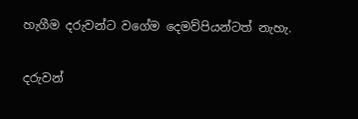හැගීම දරුවන්ට වගේම දෙමව්පියන්ටත් නැහැ.

දරුවන්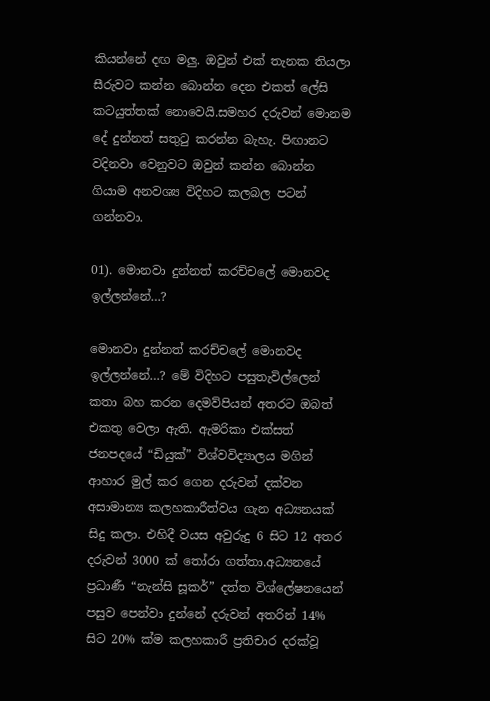කියන්නේ දඟ මලු. ඔවුන් එක් තැනක තියලා සීරුවට කන්න බොන්න දෙන එකත් ලේසි කටයුත්තක් නොවෙයි.සමහර දරුවන් මොනම දේ දුන්නත් සතුටු කරන්න බැහැ. පිඟානට වදිනවා වෙනුවට ඔවුන් කන්න බොන්න ගියාම අනවශ්‍ය විදිහට කලබල පටන් ගන්නවා.

01). මොනවා දුන්නත් කරච්චලේ මොනවද ඉල්ලන්නේ…?

මොනවා දුන්නත් කරච්චලේ මොනවද ඉල්ලන්නේ…? මේ විදිහට පසුතැවිල්ලෙන් කතා බහ කරන දෙමව්පියන් අතරට ඔබත් එකතු වෙලා ඇති. ඇමරිකා එක්සත් ජනපදයේ “ඩියුක්” විශ්වවිද්‍යාලය මගින් ආහාර මුල් කර ගෙන දරුවන් දක්වන අසාමාන්‍ය කලහකාරීත්වය ගැන අධ්‍යනයක් සිදු කලා. එහිදී වයස අවුරුදු 6 සිට 12 අතර දරුවන් 3000 ක් තෝරා ගත්තා.අධ්‍යනයේ ප්‍රධාණී “නැන්සි සූකර්” දත්ත විශ්ලේෂනයෙන් පසුව පෙන්වා දුන්නේ දරුවන් අතරින් 14% සිට 20% ක්ම කලහකාරී ප්‍රතිචාර දරක්වූ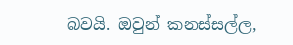බවයි. ඔවුන් කනස්සල්ල,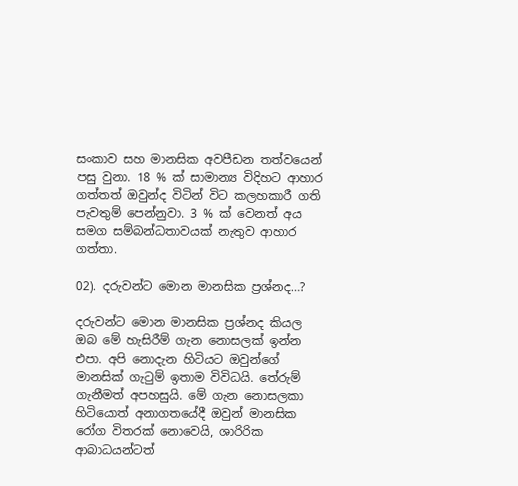සංකාව සහ මානසික අවපීඩන තත්වයෙන් පසු වුනා. 18 % ක් සාමාන්‍ය විදිහට ආහාර ගත්තත් ඔවුන්ද විටින් විට කලහකාරී ගති පැවතුම් ‍පෙන්නුවා. 3 % ක් වෙනත් අය සමග සම්බන්ධතාවයක් නැතුව ආහාර ගත්තා.

02). දරුවන්ට මොන මානසික ප්‍රශ්නද…?

දරුවන්ට මොන මානසික ප්‍රශ්නද කියල ඔබ මේ හැසිරීම් ගැන නොසලක් ඉන්න එපා. අපි නොදැන හිටියට ඔවුන්ගේ මානසික් ගැටුම් ඉතාම විවිධයි. තේරුම් ගැනීමත් අපහසුයි. මේ ගැන නොසලකා හිටියොත් අනාගතයේදී ඔවුන් මානසික රෝග විතරක් නොවෙයි, ශාරිරික ආබාධයන්ටත්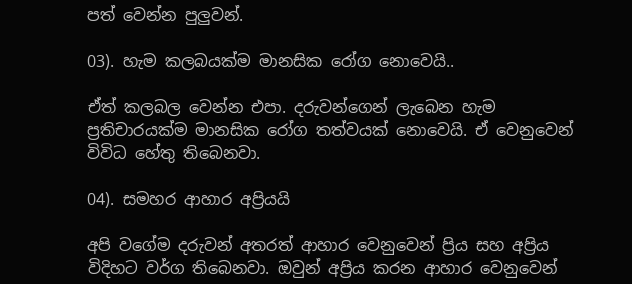පත් වෙන්න පුලුවන්.

03). හැම කලබයක්ම මානසික රෝග නොවෙයි..

ඒත් කලබල වෙන්න එපා. දරුවන්ගෙන් ලැබෙන හැම ප්‍රතිචාරයක්ම මානසික රෝග තත්වයක් නොවෙයි. ඒ වෙනුවෙන් විවිධ හේතු තිබෙනවා.

04). සමහර ආහාර අප්‍රියයි

අපි වගේම දරුවන් අතරත් ආහාර වෙනුවෙන් ප්‍රිය සහ අප්‍රිය විදිහට වර්ග තිබෙනවා. ඔවුන් අප්‍රිය කරන ආහාර වෙනුවෙන්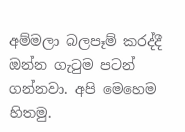අම්මලා බලපෑම් කරද්දී ඔන්න ගැටුම පටන් ගන්නවා. අපි මෙහෙම හිතමු.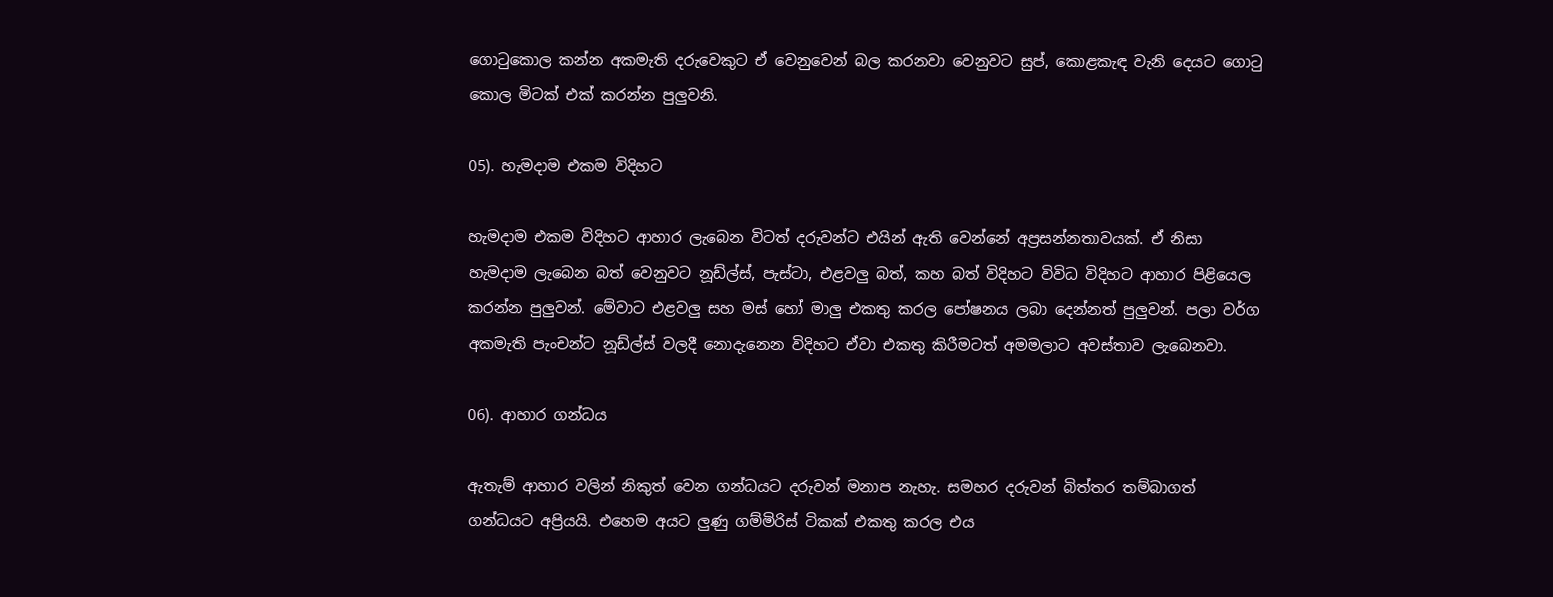ගොටුකොල කන්න අකමැති දරුවෙකුට ඒ වෙනුවෙන් බල කරනවා වෙනුවට සුප්, කොළකැඳ වැනි දෙයට ගොටු කොල මිටක් එක් කරන්න පුලුවනි.

05). හැමදාම එකම විදිහට

හැමදාම එකම විදිහට ආහාර ලැබෙන විටත් දරුවන්ට එයින් ඇති වෙන්නේ අප්‍රසන්නතාවයක්. ඒ නිසා හැමදාම ලැබෙන බත් වෙනුවට නූඩ්ල්ස්, පැස්ටා, එළවලු බත්, කහ බත් විදිහට විවිධ විදිහට ආහාර පිළියෙල කරන්න පුලුවන්. මේවාට එළවලු සහ මස් හෝ මාලු එකතු කරල පෝෂනය ලබා දෙන්නත් පුලුවන්. පලා වර්ග අකමැති පැංචන්ට නූඩ්ල්ස් වලදී නොදැනෙන විදිහට ඒවා එකතු කිරීමටත් අමමලාට අවස්තාව ලැබෙනවා.

06). ආහාර ගන්ධය

ඇතැම් ආහාර වලින් නිකුත් වෙන ගන්ධයට දරුවන් මනාප නැහැ. සමහර දරුවන් බිත්තර තම්බාගත් ගන්ධයට අප්‍රියයි. එහෙම අයට ලුණු ගම්මිරිස් ටිකක් එකතු කරල එය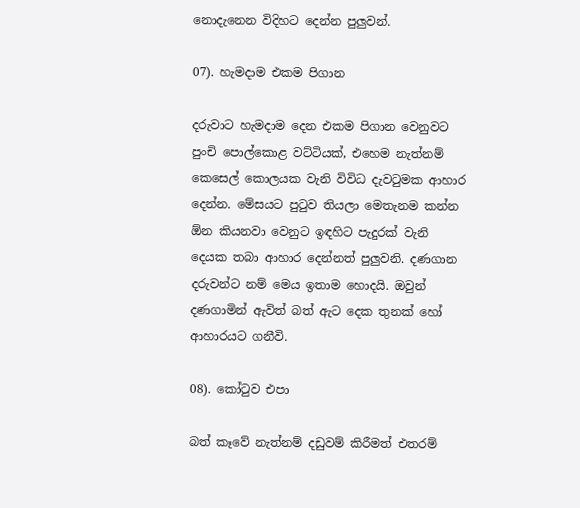නොදැනෙන විදිහට දෙන්න පුලුවන්.

07). හැමදාම එකම පිගාන

දරුවාට හැමදාම දෙන එකම පිගාන වෙනුවට පුංචි පොල්කොළ වට්ටියක්, එහෙම නැත්නම් කෙසෙල් කොලයක වැනි විවිධ දැවටුමක ආහාර දෙන්න. මේසයට පුටුව තියලා මෙතැනම කන්න ඕන කියනවා වෙනුට ඉඳහිට පැදුරක් වැනි දෙයක තබා ආහාර දෙන්නත් පුලුවනි. දණගාන දරුවන්ට නම් මෙය ඉතාම හොදයි. ඔවුන් දණගාමින් ඇවිත් බත් ඇට දෙක තුනක් හෝ ආහාරයට ගනීවි.

08). කෝටුව එපා

බත් කෑවේ නැත්නම් දඩුවම් කිරීමත් එතරම්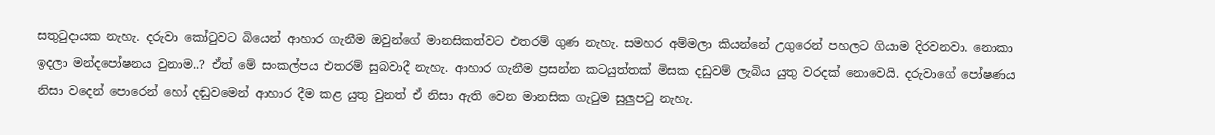සතුටුදායක නැහැ. දරුවා කෝටුවට බියෙන් ආහාර ගැනීම ඔවුන්ගේ මානසිකත්වට එතරම් ගුණ නැහැ. සමහර අම්මලා කියන්නේ උගුරෙන් පහලට ගියාම දිරවනවා. නොකා ඉදලා මන්දපෝෂනය වුනාම..? ඒත් මේ සංකල්පය එතරම් සුබවාදී නැහැ. ආහාර ගැනීම ප්‍රසන්න කටයුත්තක් මිසක දඩුවම් ලැබිය යුතු වරදක් නොවෙයි. දරුවාගේ පෝෂණය නිසා වදෙන් පොරෙන් හෝ දඬුවමෙන් ආහාර දීම කළ යුතු වුනත් ඒ නිසා ඇති වෙන මානසික ගැටුම සුලුපටු නැහැ.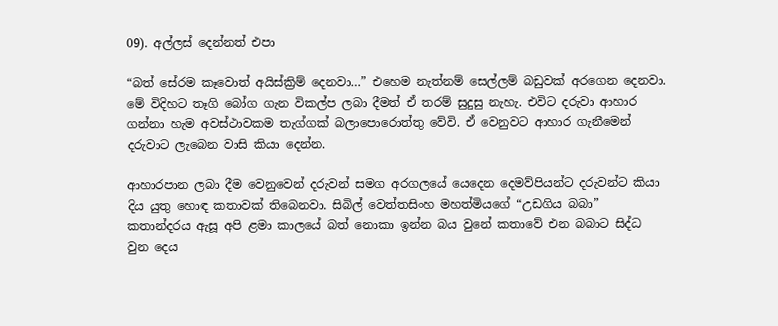09). අල්ලස් දෙන්නත් එපා

“බත් සේරම කෑවොත් අයිස්ක්‍රිම් දෙනවා…” එහෙම නැත්නම් සෙල්ලම් බඩුවක් අරගෙන දෙනවා. මේ විදිහට තෑගි බෝග ගැන විකල්ප ලබා දීමත් ඒ තරම් සුදුසු නැහැ. එවිට දරුවා ආහාර ගන්නා හැම අවස්ථාවකම තැග්ගක් බලාපොරොත්තු වේවි. ඒ වෙනුවට ආහාර ගැනීමෙන් දරුවාට ලැබෙන වාසි කියා දෙන්න.

ආහාරපාන ලබා දීම වෙනුවෙන් දරුවන් සමග අරගලයේ යෙදෙන දෙමව්පියන්ට දරුවන්ට කියා දිය යුතු හොඳ කතාවක් තිබෙනවා. සිබිල් වෙත්තසිංහ මහත්මියගේ “උඩගිය බබා” කතාන්දරය ඇසූ අපි ළමා කාලයේ බත් නොකා ඉන්න බය වුනේ කතාවේ එන බබාට සිද්ධ වුන දෙය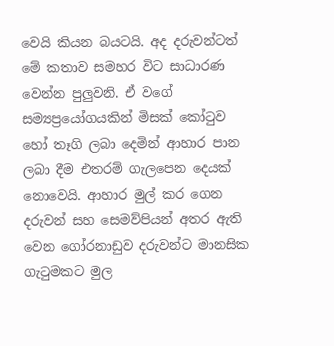වෙයි කියන බයටයි. අද දරුවන්ටත් මේ කතාව සමහර විට සාධාරණ වෙන්න පුලුවනි. ඒ වගේ සම්‍යප්‍රයෝගයකින් මිසක් කෝටුව හෝ තෑගි ලබා දෙමින් ආහාර පාන ලබා දීම එතරම් ගැලපෙන දෙයක් නොවෙයි. ආහාර මුල් කර ගෙන දරුවන් සහ සෙමව්පියන් අතර ඇති වෙන ගෝරනාඩුව දරුවන්ට මානසික ගැටුමකට මුල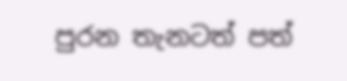පුරන තැනටත් පත්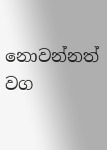නොවන්නත් වග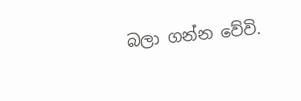බලා ගන්න වේවි.